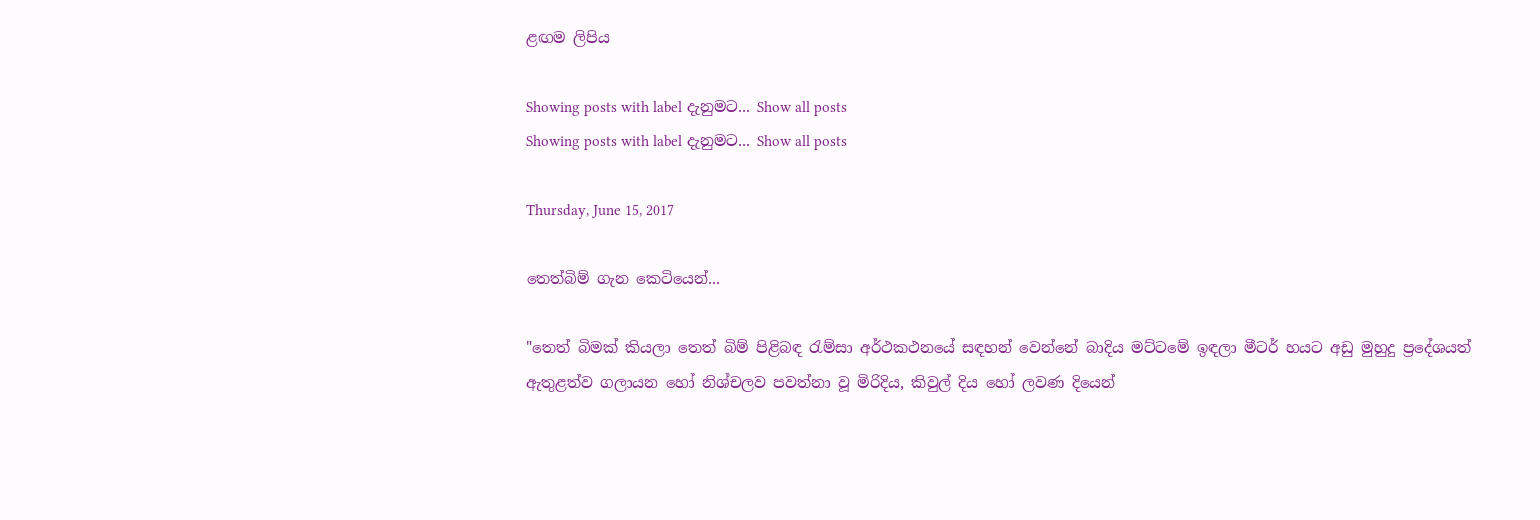ළඟම ලිපිය

Showing posts with label දැනුමට... Show all posts
Showing posts with label දැනුමට... Show all posts

Thursday, June 15, 2017

තෙත්බිම් ගැන කෙටියෙන්...

"තෙත් බිමක් කියලා තෙත් බිම් පිළිබඳ රැම්සා අර්ථකථනයේ සඳහන් වෙන්නේ බාදිය මට්ටමේ ඉඳලා මීටර් හයට අඩු මුහුදු ප්‍රදේශයත් ඇතුළත්ව ගලායන හෝ නිශ්චලව පවත්නා වූ මිරිදිය, කිවුල් දිය හෝ ලවණ දියෙන්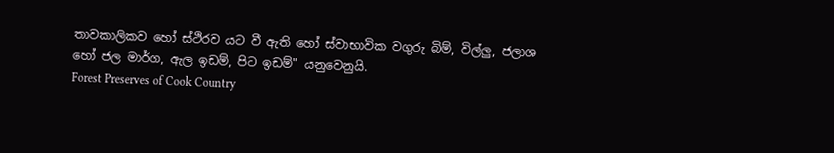තාවකාලිකව හෝ ස්ථිරව යට වී ඇති හෝ ස්වාභාවික වගුරු බිම්, විල්ලු, ජලාශ හෝ ජල මාර්ග, ඇල ඉඩම්, පිට ඉඩම්" යනුවෙනුයි.
Forest Preserves of Cook Country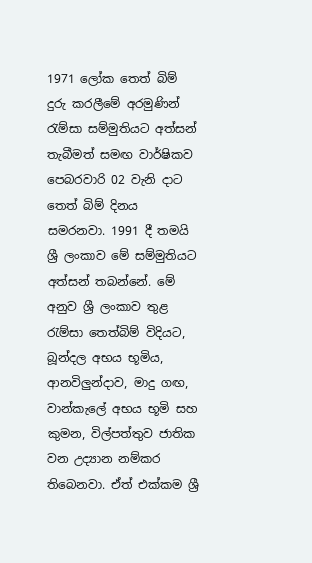1971 ලෝක තෙත් බිම් දුරු කරලීමේ අරමුණින් රැම්සා සම්මුතියට අත්සන් තැබීමත් සමඟ වාර්ෂිකව පෙබරවාරි 02 වැනි දාට තෙත් බිම් දිනය සමරනවා. 1991 දී තමයි ශ්‍රී ලංකාව මේ සම්මුතියට අත්සන් තබන්නේ. මේ අනුව ශ්‍රී ලංකාව තුළ රැම්සා තෙත්බිම් විදියට, බූන්දල අභය භූමිය, ආනවිලුන්දාව, මාදු ගඟ, වාන්කැලේ අභය භූමි සහ කුමන, විල්පත්තුව ජාතික වන උද්‍යාන නම්කර තිබෙනවා. ඒත් එක්කම ශ්‍රී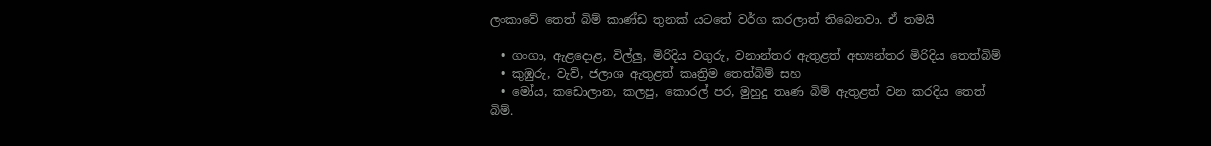ලංකාවේ තෙත් බිම් කාණ්ඩ තුනක් යටතේ වර්ග කරලාත් තිබෙනවා. ඒ තමයි

  • ගංගා, ඇළදොළ, විල්ලු, මිරිදිය වගුරු, වනාන්තර ඇතුළත් අභ්‍යන්තර මිරිදිය තෙත්බිම්
  • කුඹුරු, වැව්, ජලාශ ඇතුළත් කෘත්‍රිම තෙත්බිම් සහ
  • මෝය, කඩොලාන, කලපු, කොරල් පර, මුහුදු තෘණ බිම් ඇතුළත් වන කරදිය තෙත් බිම්.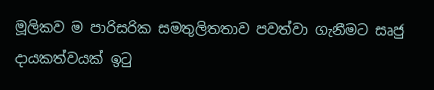මූලිකව ම පාරිසරික සමතුලිතතාව පවත්වා ගැනීමට සෘජු දායකත්වයක් ඉටු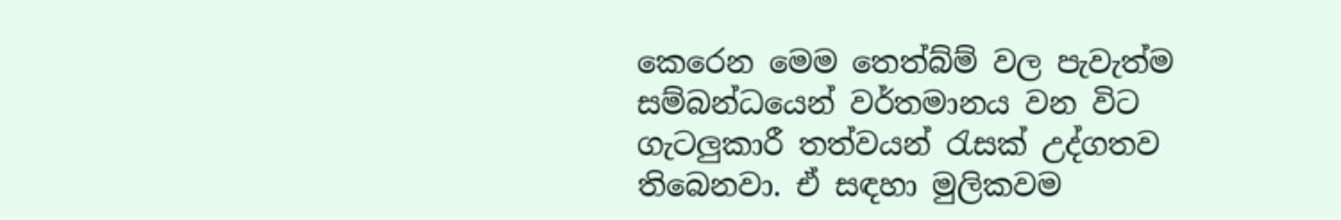කෙරෙන මෙම තෙත්බ්ම් වල පැවැත්ම සම්බන්ධයෙන් වර්තමානය වන විට ගැ‍ටලුකාරී තත්වයන් රැසක් උද්ගතව තිබෙනවා. ඒ සඳහා මුලිකවම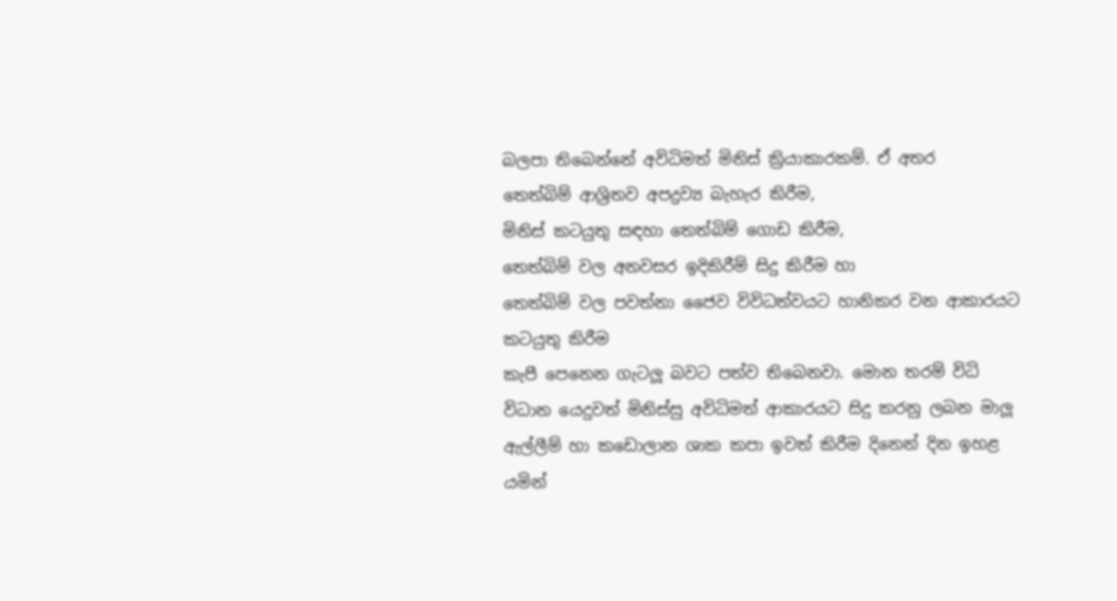බලපා තිබෙන්නේ අවිධිමත් මිනිස් ක්‍රියාකාරකම්. ඒ අතර
තෙත්බිම් ආශ්‍රිතව අපද්‍රව්‍ය බැහැර කිරීම,
මිනිස් කටයුතු සඳහා තෙත්බිම් ගොඩ කිරීම,
තෙත්බිම් වල අනවසර ඉදිකිරීම් සිදු කිරීම හා
තෙත්බිම් වල පවත්නා ජෛව විවිධත්වයට හානිකර වන ආකාරයට කටයුතු කිරීම
කැපී පෙනෙන ගැටලූ බවට පත්ව තිබෙනවා. මොන තරම් විධි විධාන යෙදුවත් මිනිස්සු අවිධිමත් ආකාරයට සිදු කරනු ලබන මාලූ ඇල්ලීම් හා කඩොලාන ශාක කපා ඉවත් කිරීම දිනෙන් දින ඉහළ යමින්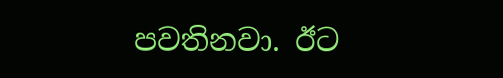පවතිනවා. ඊට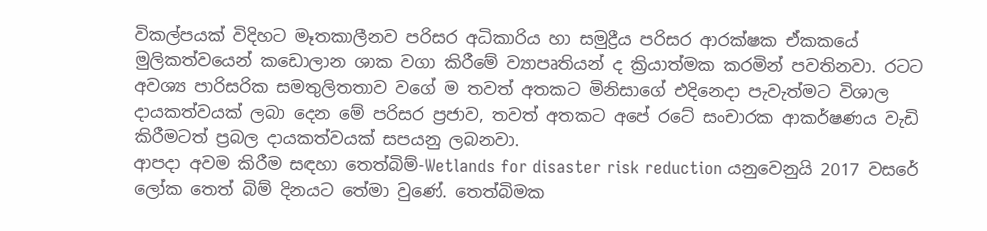විකල්පයක් විදිහට මෑතකාලීනව පරිසර අධිකාරිය හා සමුද්‍රීය පරිසර ආරක්ෂක ඒකකයේ මුලිකත්වයෙන් කඩොලාන ශාක වගා කිරීමේ ව්‍යාපෘතියන් ද ක්‍රියාත්මක කරමින් පවතිනවා. රටට අවශ්‍ය පාරිසරික සමතුලිතතාව වගේ ම තවත් අතකට මිනිසාගේ එදිනෙදා පැවැත්මට විශාල දායකත්වයක් ලබා දෙන මේ පරිසර ප්‍රජාව, තවත් අතකට අපේ රටේ සංචාරක ආකර්ෂණය වැඩි කිරීමටත් ප්‍රබල දායකත්වයක් සපයනු ලබනවා.
ආපදා අවම කිරීම සඳහා තෙත්බිම්-Wetlands for disaster risk reduction යනුවෙනුයි 2017 වසරේ ලෝක තෙත් බිම් දිනයට තේමා වුණේ. තෙත්බිමක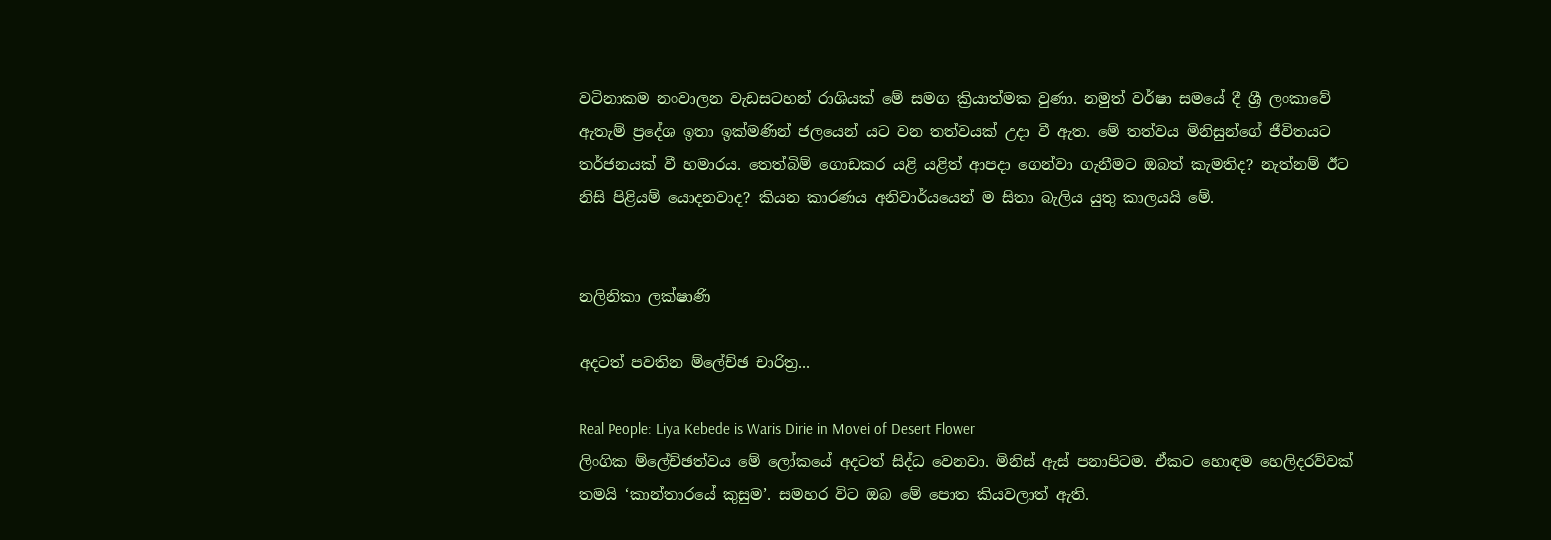වටිනාකම නංවාලන වැඩසටහන් රාශියක් මේ සමග ක්‍රියාත්මක වුණා. නමුත් වර්ෂා සමයේ දී ශ්‍රී ලංකාවේ ඇතැම් ප්‍රදේශ ඉතා ඉක්මණින් ජලයෙන් යට වන තත්වයක් උදා වී ඇත. මේ තත්වය මිනිසුන්ගේ ජීවිතයට තර්ජනයක් වී හමාරය. තෙත්බිම් ගොඩකර යළි යළිත් ආපදා ගෙන්වා ගැනීමට ඔබත් කැමතිද? නැත්නම් ඊට නිසි පිළියම් යොදනවාද? කියන කාරණය අනිවාර්යයෙන් ම සිතා බැලිය යුතු කාලයයි මේ.


නලිනිකා ලක්ෂාණි

අදටත් පවතින ම්ලේච්ඡ චාරිත්‍ර...

Real People: Liya Kebede is Waris Dirie in Movei of Desert Flower
ලිංගික ම්ලේච්ඡත්වය මේ ලෝකයේ අදටත් සිද්ධ වෙනවා. මිනිස් ඇස් පනාපිටම. ඒකට හොඳම හෙලිදරව්වක් තමයි ‘කාන්තාරයේ කුසුම’. සමහර විට ඔබ මේ පොත කියවලාත් ඇති.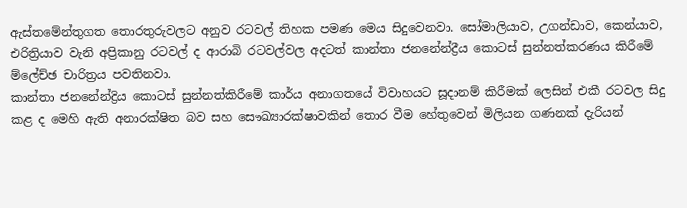ඇස්තමේන්තුගත තොරතුරුවලට අනුව රටවල් තිහක පමණ මෙය සිදුවෙනවා. සෝමාලියාව, උගන්ඩාව, කෙන්යාව, එරිත්‍රියාව වැනි අප්‍රිකානු රටවල් ද ආරාබි රටවල්වල අදටත් කාන්තා ජනනේන්ද්‍රීය කොටස් සුන්නත්කරණය කිරීමේ ම්ලේච්ඡ චාරිත්‍රය පවතිනවා.
කාන්තා ජනනේන්ද්‍රිය කොටස් සුන්නත්කිරීමේ කාර්ය අනාගතයේ විවාහයට සූදානම් කිරීමක් ලෙසින් එකී රටවල සිදු කළ ද මෙහි ඇති අනාරක්ෂිත බව සහ සෞඛ්‍යාරක්ෂාවකින් තොර වීම හේතුවෙන් මිලියන ගණනක් දැරියන්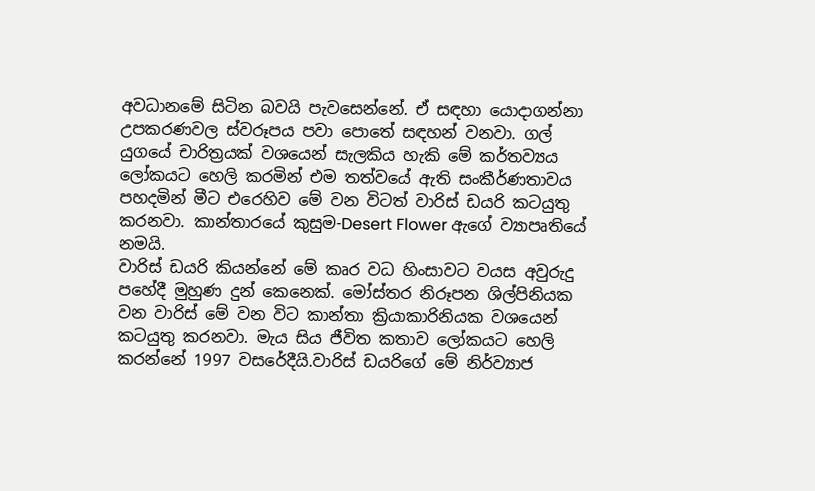අවධානමේ සිටින බවයි පැවසෙන්නේ. ඒ සඳහා යොදාගන්නා උපකරණවල ස්වරූපය පවා පොතේ සඳහන් වනවා. ගල් යුගයේ චාරිත්‍රයක් වශයෙන් සැලකිය හැකි මේ කර්තව්‍යය ලෝකයට හෙලි කරමින් එම තත්වයේ ඇති සංකීර්ණතාවය පහදමින් මීට එරෙහිව මේ වන විටත් වාරිස් ඩයරි කටයුතු කරනවා. කාන්තාරයේ කුසුම-Desert Flower ඇගේ ව්‍යාපෘතියේ නමයි.
වාරිස් ඩයරි කියන්නේ මේ කෘර වධ හිංසාවට වයස අවුරුදු පහේදී මුහුණ දුන් කෙනෙක්. මෝස්තර නිරූපන ශිල්පිනියක වන වාරිස් මේ වන විට කාන්තා ක්‍රියාකාරිනියක වශයෙන් කටයුතු කරනවා. මැය සිය ජීවිත කතාව ලෝකයට හෙලි කරන්නේ 1997 වසරේදීයි.වාරිස් ඩයරිගේ මේ නිර්ව්‍යාජ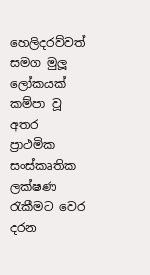හෙලිදරව්වත් සමග මුලූ ලෝකයක් කම්පා වූ අතර ප්‍රාථමික සංස්කෘතික ලක්ෂණ රැකීමට වෙර දරන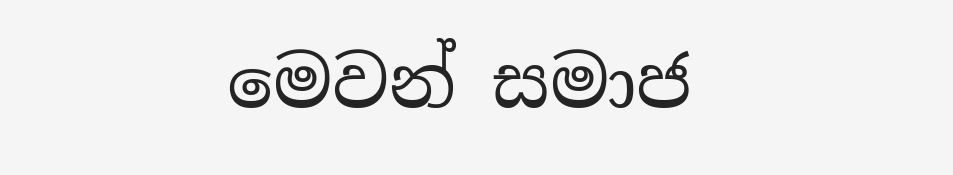මෙවන් සමාජ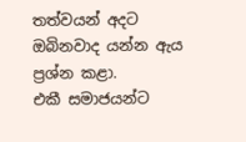තත්වයන් අදට ඔබිනවාද යන්න ඇය ප්‍රශ්න කළා.
එකී සමාජයන්ට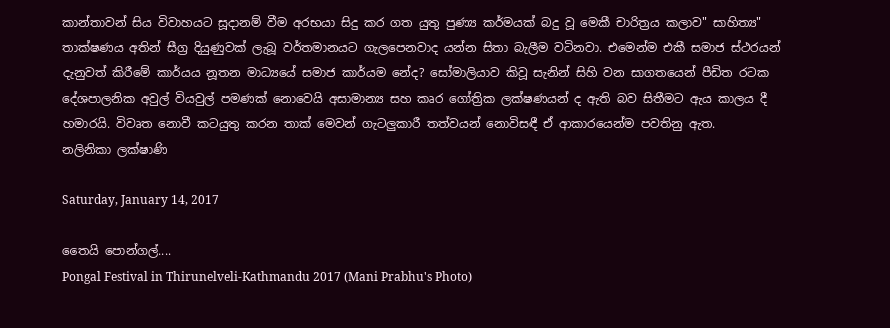කාන්තාවන් සිය විවාහයට සූදානම් වීම අරභයා සිදු කර ගත යුතු පුණ්‍ය කර්මයක් බදු වූ මෙකී චාරිත්‍රය කලාව" සාහිත්‍ය" තාක්ෂණය අතින් සීග්‍ර දියුණුවක් ලැබූ වර්තමානයට ගැලපෙනවාද යන්න සිතා බැලීම වටිනවා. එමෙන්ම එකී සමාජ ස්ථරයන් දැනුවත් කිරීමේ කාර්යය නූතන මාධ්‍යයේ සමාජ කාර්යම නේද? සෝමාලියාව කිවූ සැනින් සිහි වන සාගතයෙන් පීඩිත රටක දේශපාලනික අවුල් වියවුල් පමණක් නොවෙයි අසාමාන්‍ය සහ කෘර ගෝත්‍රික ලක්ෂණයන් ද ඇති බව සිතීමට ඇය කාලය දී හමාරයි. විවෘත නොවී කටයුතු කරන තාක් මෙවන් ගැටලුකාරී තත්වයන් නොවිසඳී ඒ ආකාරයෙන්ම පවතිනු ඇත.
නලිනිකා ලක්ෂාණි

Saturday, January 14, 2017

තෛයි පොන්ගල්....
Pongal Festival in Thirunelveli-Kathmandu 2017 (Mani Prabhu's Photo)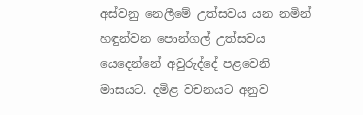අස්වනු නෙලීමේ උත්සවය යන නමින් හඳුන්වන පොන්ගල් උත්සවය යෙදෙන්නේ අවුරුද්දේ පළවෙනි මාසයට. දමිළ වචනයට අනුව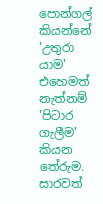පොන්ගල් කියන්නේ 'උතුරා යාම' එහෙමත් නැත්නම් 'පිටාර ගැලීම' කියන තේරුම. සාරවත්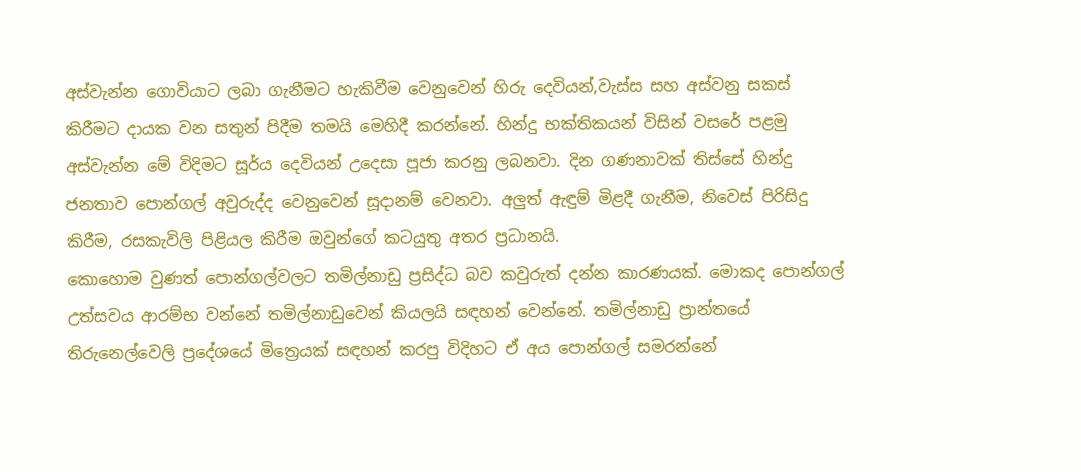අස්වැන්න ගොවියාට ලබා ගැනීමට හැකිවීම වෙනුවෙන් හිරු දෙවියන්,වැස්ස සහ අස්වනු සකස් කිරීමට දායක වන සතුන් පිදීම තමයි මෙහිදී කරන්නේ. හින්දු භක්තිකයන් විසින් වසරේ පළමු අස්වැන්න මේ විදිමට සූර්ය දෙවියන් උදෙසා පූජා කරනු ලබනවා. දින ගණනාවක් තිස්සේ හින්දු ජනතාව පොන්ගල් අවුරුද්ද වෙනුවෙන් සූදානම් වෙනවා. අලුත් ඇඳුම් මිළදී ගැනීම, නිවෙස් පිරිසිදු කිරීම, රසකැවිලි පිළියල කිරීම ඔවුන්ගේ කටයුතු අතර ප්‍රධානයි.
කොහොම වුණත් පොන්ගල්වලට තමිල්නාඩු ප්‍රසිද්ධ බව කවුරුත් දන්න කාරණයක්. මොකද පොන්ගල් උත්සවය ආරම්භ වන්නේ තමිල්නාඩුවෙන් කියලයි සඳහන් වෙන්නේ. තමිල්නාඩු ප්‍රාන්තයේ තිරුනෙල්වෙලි ප්‍රදේශයේ මිත්‍රෙයක් සඳහන් කරපු විදිහට ඒ අය පොන්ගල් සමරන්නේ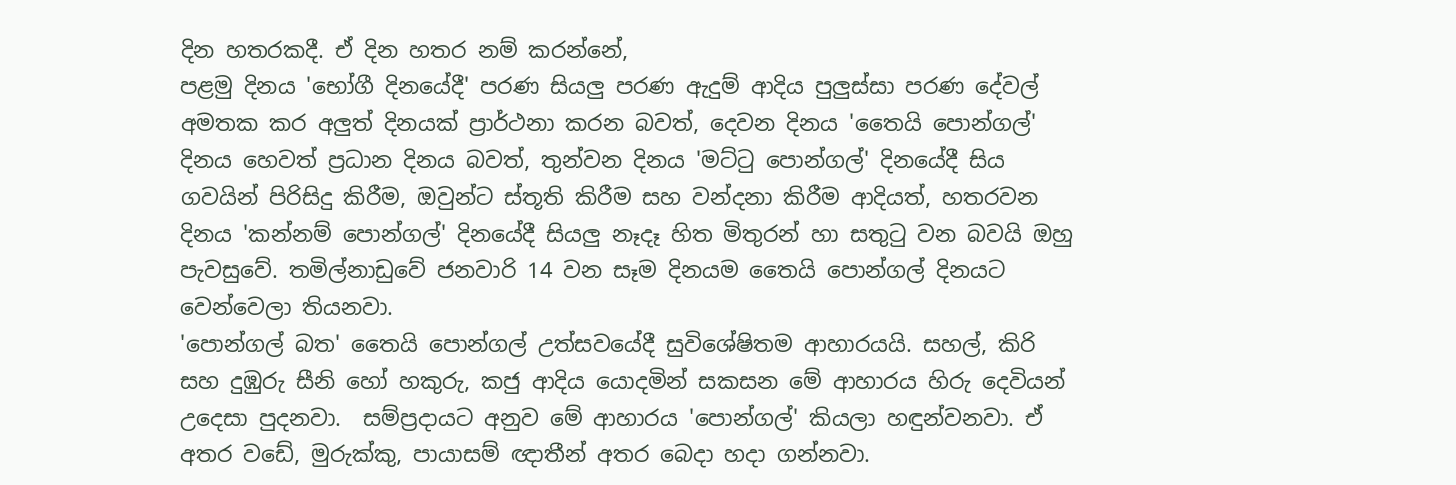දින හතරකදී. ඒ දින හතර නම් කරන්නේ,
පළමු දිනය 'භෝගී දිනයේදී' පරණ සියලු පරණ ඇදුම් ආදිය පුලුස්සා පරණ දේවල් අමතක කර අලුත් දිනයක් ප්‍රාර්ථනා කරන බවත්, දෙවන දිනය 'තෛයි පොන්ගල්' දිනය හෙවත් ප්‍රධාන දිනය බවත්, තුන්වන දිනය 'මට්ටු පොන්ගල්' දිනයේදී සිය ගවයින් පිරිසිදු කිරීම, ඔවුන්ට ස්තූති කිරීම සහ වන්දනා කිරීම ආදියත්, හතරවන දිනය 'කන්නම් පොන්ගල්' දිනයේදී සියලු නෑදෑ හිත මිතුරන් හා සතුටු වන බවයි ඔහු පැවසුවේ. තමිල්නාඩුවේ ජනවාරි 14 වන සෑම දිනයම තෛයි පොන්ගල් දිනයට වෙන්වෙලා තියනවා.
'පොන්ගල් බත' තෛයි පොන්ගල් උත්සවයේදී සුවිශේෂිතම ආහාරයයි. සහල්, කිරි සහ දුඹුරු සීනි හෝ හකුරු, කජු ආදිය යොදමින් සකසන මේ ආහාරය හිරු දෙවියන් උදෙසා පුදනවා.  සම්ප්‍රදායට අනුව මේ ආහාරය 'පොන්ගල්' කියලා හඳුන්වනවා. ඒ අතර වඩේ, මුරුක්කු, පායාසම් ඥාතීන් අතර බෙදා හදා ගන්නවා.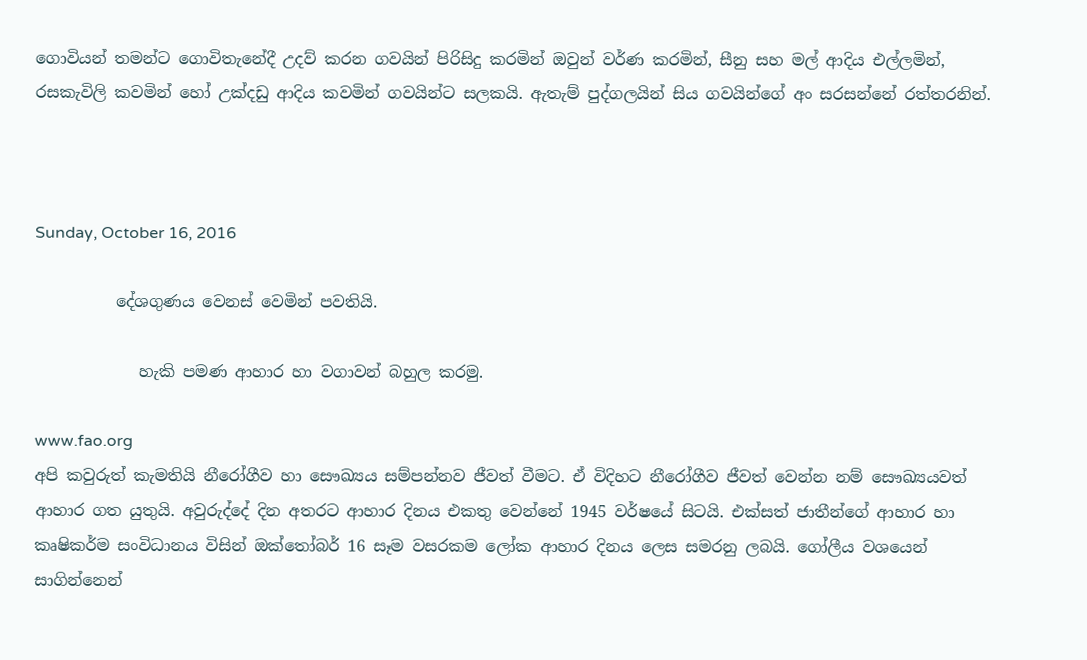ගොවියන් තමන්ට ගොවිතැනේදී උදව් කරන ගවයින් පිරිසිදු කරමින් ඔවුන් වර්ණ කරමින්, සීනු සහ මල් ආදිය එල්ලමින්, රසකැවිලි කවමින් හෝ උක්දඩු ආදිය කවමින් ගවයින්ට සලකයි. ඇතැම් පුද්ගලයින් සිය ගවයින්ගේ අං සරසන්නේ රත්තරනින්.



Sunday, October 16, 2016

          දේශගුණය වෙනස් වෙමින් පවතියි.

             හැකි පමණ ආහාර හා වගාවන් බහුල කරමු.

www.fao.org
අපි කවුරුත් කැමතියි නීරෝගීව හා සෞඛ්‍යය සම්පන්නව ජීවත් වීමට. ඒ විදිහට නීරෝගීව ජීවත් වෙන්න නම් සෞඛ්‍යයවත් ආහාර ගත යුතුයි. අවුරුද්දේ දින අතරට ආහාර දිනය එකතු වෙන්නේ 1945 වර්ෂයේ සිටයි. එක්සත් ජාතීන්ගේ ආහාර හා කෘෂිකර්ම සංවිධානය විසින් ඔක්තෝබර් 16 සෑම වසරකම ලෝක ආහාර දිනය ලෙස සමරනු ලබයි. ගෝලීය වශයෙන් සාගින්නෙන්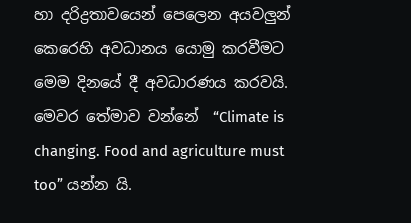හා දරිද්‍රතාවයෙන් පෙලෙන අයවලුන් කෙරෙහි අවධානය යොමු කරවීමට මෙම දිනයේ දී අවධාරණය කරවයි. මෙවර තේමාව වන්නේ  “Climate is changing. Food and agriculture must too” යන්න යි.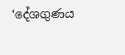‘දේශගුණය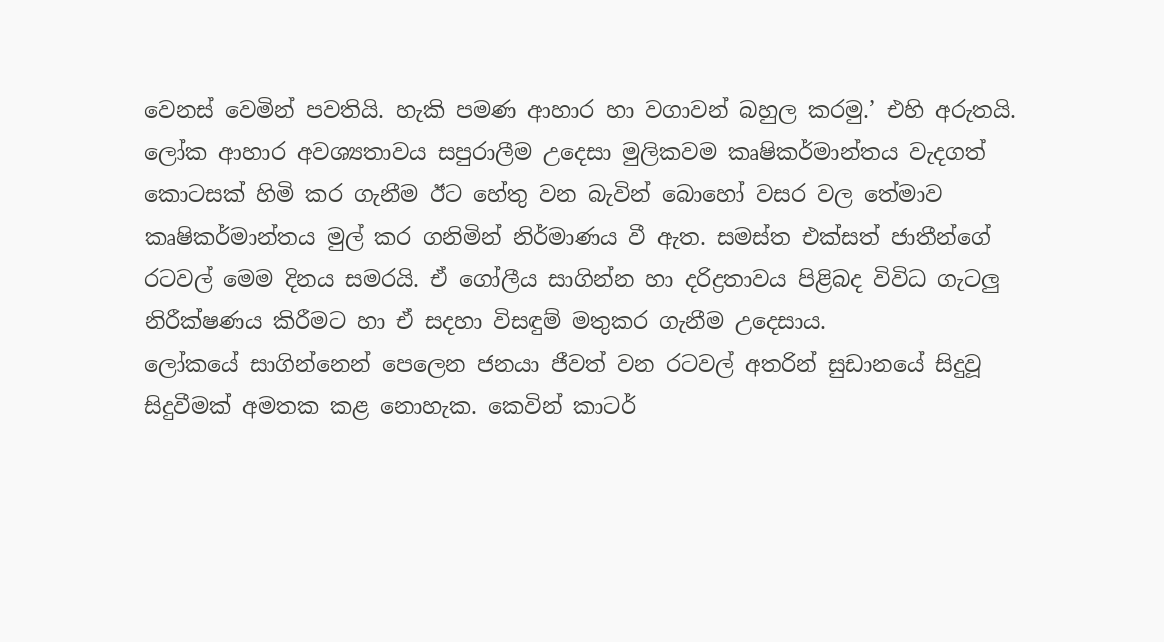වෙනස් වෙමින් පවතියි. හැකි පමණ ආහාර හා වගාවන් බහුල කරමු.’ එහි අරුතයි. ලෝක ආහාර අවශ්‍යතාවය සපුරාලීම උදෙසා මුලිකවම කෘෂිකර්මාන්තය වැදගත් කොටසක් හිමි කර ගැනීම ඊට හේතු වන බැවින් බොහෝ වසර වල තේමාව කෘෂිකර්මාන්තය මුල් කර ගනිමින් නිර්මාණය වී ඇත. සමස්ත එක්සත් ජාතීන්ගේ රටවල් මෙම දිනය සමරයි. ඒ ගෝලීය සාගින්න හා දරිද්‍රතාවය පිළිබද විවිධ ගැටලු නිරීක්ෂණය කිරීමට හා ඒ සදහා විසඳුම් මතුකර ගැනීම උදෙසාය.
ලෝකයේ සාගින්නෙන් පෙලෙන ජනයා ජීවත් වන රටවල් අතරින් සුඩානයේ සිදුවූ සිදුවීමක් අමතක කළ නොහැක. කෙවින් කාටර්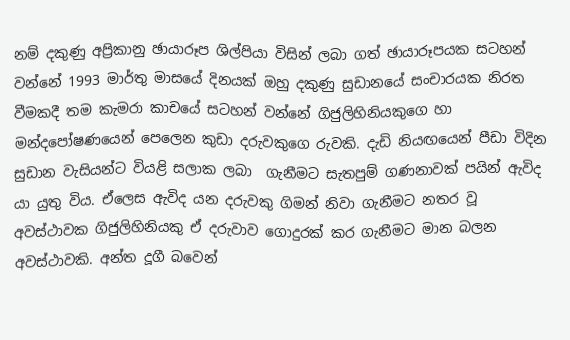නම් දකුණු අප්‍රිකානු ඡායාරූප ශිල්පියා විසින් ලබා ගත් ඡායාරූපයක සටහන් වන්නේ 1993 මාර්තු මාසයේ දිනයක් ඔහු දකුණු සුඩානයේ සංචාරයක නිරත වීමකදී තම කැමරා කාචයේ සටහන් වන්නේ ගිජුලිහිනියකුගෙ හා මන්දපෝෂණයෙන් පෙලෙන කුඩා දරුවකුගෙ රුවකි. දැඩි නියඟයෙන් පීඩා විදින සුඩාන වැසියන්ට වියළි සලාක ලබා  ගැනීමට සැතපුම් ගණනාවක් පයින් ඇවිද යා යුතු විය. ඒලෙස ඇවිද යන දරුවකු ගිමන් නිවා ගැනීමට නතර වූ අවස්ථාවක ගිජුලිහිනියකු ඒ දරුවාව ගොදුරක් කර ගැනීමට මාන බලන අවස්ථාවකි. අන්ත දූගී බවෙන්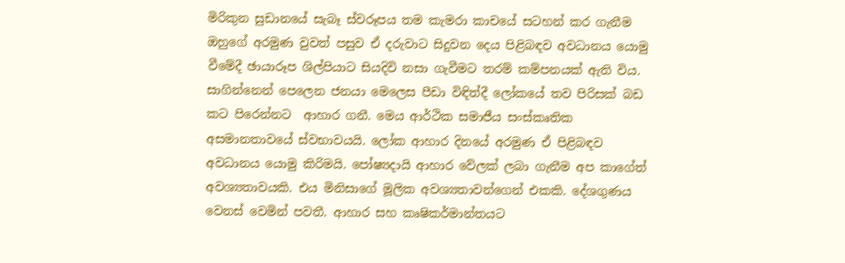මිරිකුන සුඩානයේ සැබෑ ස්වරූපය තම කැමරා කාචයේ සටහන් කර ගැනීම ඔහුගේ අරමුණ වුවත් පසුව ඒ දරුවාට සිදුවන දෙය පිළිබඳව අවධානය යොමු වීමේදී ඡායාරූප ශිල්පියාට සියදිවි නසා ගැවීමට තරම් කම්පනයක් ඇති විය.
සාගින්නෙන් පෙලෙන ජනයා මෙලෙස පීඩා විඳිත්දී ලෝකයේ තව පිරිසක් බඩ කට පිරෙන්නට  ආහාර ගනී. මෙය ආර්ථික සමාජීය සංස්කෘතික අසමානතාවයේ ස්වභාවයයි. ලෝක ආහාර දිනයේ අරමුණ ඒ පිළිබඳව අවධානය යොමු කිරිමයි. පෝෂ්‍යදායි ආහාර වේලක් ලබා ගැනීම අප කාගේත් අවශ්‍යතාවයකි. එය මිනිසාගේ මූලික අවශ්‍යතාවන්ගෙන් එකකි. දේශගුණය වෙනස් වෙමින් පවතී. ආහාර සහ කෘෂිකර්මාන්තයට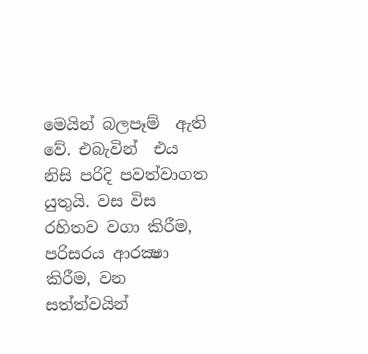මෙයින් බලපෑම්  ඇති වේ. එබැවින්  එය නිසි පරිදි පවත්වාගත යුතුයි. වස විස රහිතව වගා කිරීම, පරිසරය ආරක්‍ෂා කිරීම, වන සත්ත්වයින්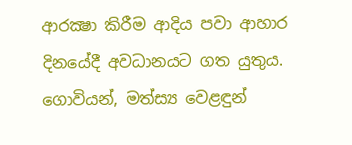ආරක්‍ෂා කිරීම ආදිය පවා ආහාර දිනයේදී අවධානයට ගත යුතුය. ගොවියන්, මත්ස්‍ය වෙළඳුන්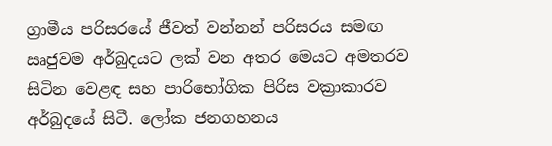ග්‍රාමීය පරිසරයේ ජීවත් වන්නන් පරිසරය සමඟ ඍජුවම අර්බුදයට ලක් වන අතර මෙයට අමතරව සිටින වෙළඳ සහ පාරිභෝගික පිරිස වක්‍රාකාරව අර්බුදයේ සිටී. ලෝක ජනගහනය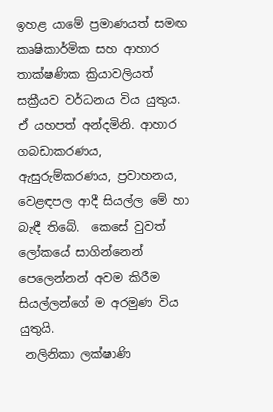ඉහළ යාමේ ප්‍රමාණයත් සමඟ කෘෂිකාර්මික සහ ආහාර තාක්ෂණික ක්‍රියාවලියත් සක්‍රීයව වර්ධනය විය යුතුය. ඒ යහපත් අන්දමිනි. ආහාර ගබඩාකරණය, ඇසුරුම්කරණය, ප්‍රවාහනය, වෙළඳපල ආදී සියල්ල මේ හා බැඳී තිබේ.  කෙසේ වුවත් ලෝකයේ සාගින්නෙන් පෙලෙන්නන් අවම කිරීම සියල්ලන්ගේ ම අරමුණ විය යුතුයි.
 නලිනිකා ලක්ෂාණි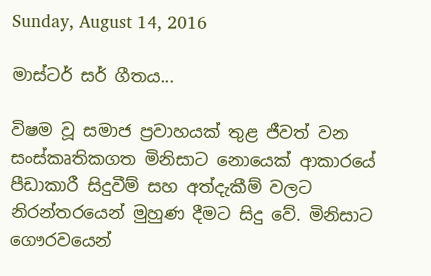Sunday, August 14, 2016

මාස්ටර් සර් ගීතය...

විෂම වූ සමාජ ප්‍රවාහයක් තුළ ජීවත් වන සංස්කෘතිකගත මිනිසාට නොයෙක් ආකාරයේ පීඩාකාරී සිදුවීම් සහ අත්දැකීම් වලට නිරන්තරයෙන් මුහුණ දීමට සිදු වේ. මිනිසාට ගෞරවයෙන්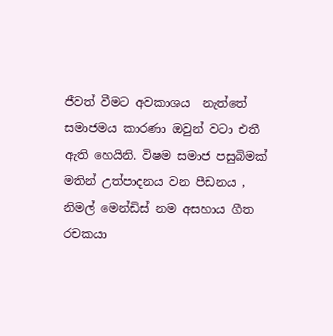ජීවත් වීමට අවකාශය  නැත්තේ සමාජමය කාරණා ඔවුන් වටා එතී ඇති හෙයිනි. විෂම සමාජ පසුබිමක් මතින් උත්පාදනය වන පීඩනය , නිමල් මෙන්ඩිස් නම අසහාය ගීත රචකයා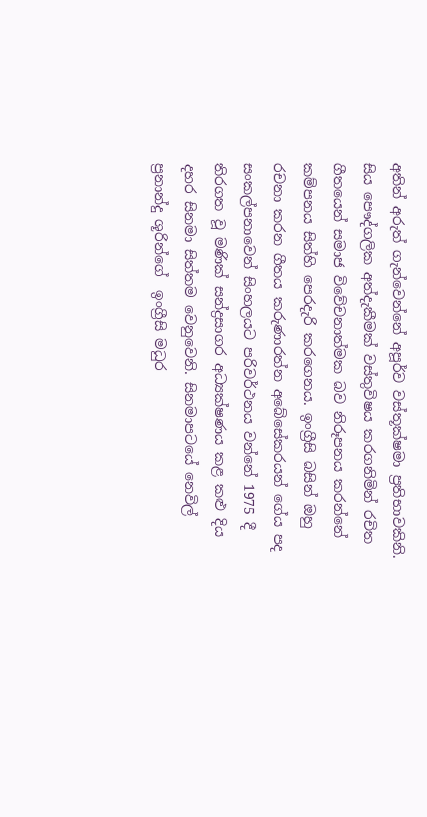අතින් අරුත් ගැන්වෙන්නේ අපූර්ව වස්තූක්ෂමා ප්‍රතිභාවකිනි. සිය පෞද්ගලික අත්දැකීමක් වස්තුවිෂය කරගනිමින් රචිත ගීතයෙන් සමාජ විවේචනාත්මක බව නිරූපනය කරන්නේ කම්පනය සිත්හි පෙරදැරි කරගෙනය. ඉංග්‍රීසි බසින් ඔහු රචනා කරන ගීතය කරුණාරත්න අබේසේකරයන් ගේය පද සංකල්පනාවෙන් සිංහලයට පරිවර්ථනය වන්නේ 1975 දී තිරගත වූ මණික් සන්ද්‍රසාගර අධ්‍යක්ෂණය කළ කළු දිය දහර සිනමා සිත්තම වෙනුවෙනි. සිනමාපටයේ නෙවිල් ප්‍රනාන්දු ශූරින්ගේ  ඉංග්‍රීසි මධුර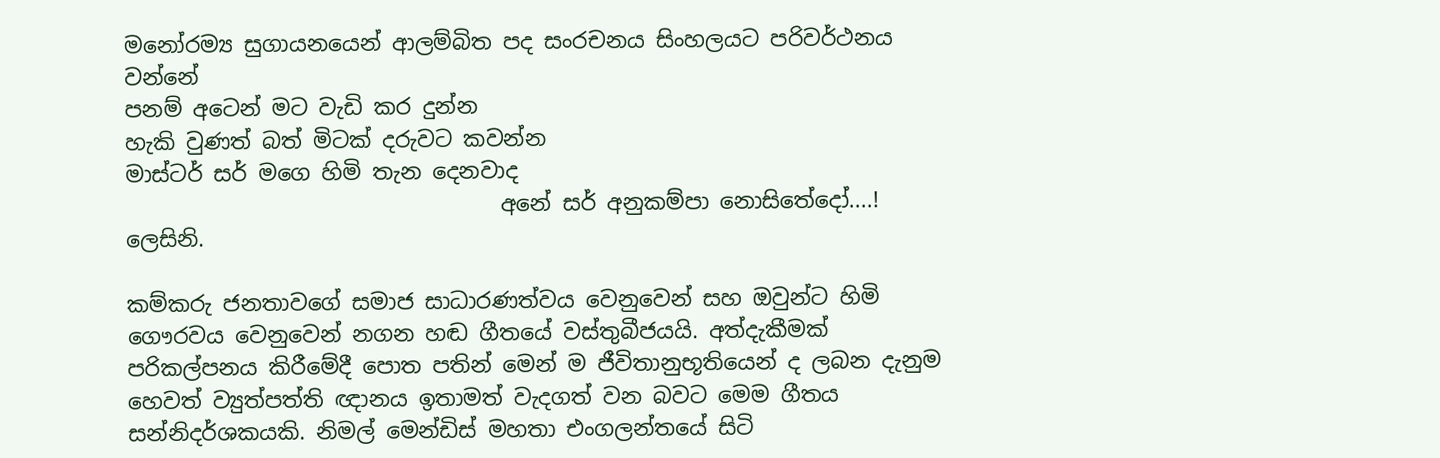මනෝරම්‍ය සුගායනයෙන් ආලම්බිත පද සංරචනය සිංහලයට පරිවර්ථනය වන්නේ
පනම් අටෙන් මට වැඩි කර දුන්න
හැකි වුණත් බත් මිටක් දරුවට කවන්න
මාස්ටර් සර් මගෙ හිමි තැන දෙනවාද
                                  අනේ සර් අනුකම්පා නොසිතේදෝ....!                 ලෙසිනි.

කම්කරු ජනතාවගේ සමාජ සාධාරණත්වය වෙනුවෙන් සහ ඔවුන්ට හිමි ගෞරවය වෙනුවෙන් නගන හඬ ගීතයේ වස්තුබීජයයි. අත්දැකීමක් පරිකල්පනය කිරීමේදී පොත පතින් මෙන් ම ජීවිතානුභූතියෙන් ද ලබන දැනුම හෙවත් ව්‍යුත්පත්ති ඥානය ඉතාමත් වැදගත් වන බවට මෙම ගීතය සන්නිදර්ශකයකි. නිමල් මෙන්ඩිස් මහතා එංගලන්තයේ සිටි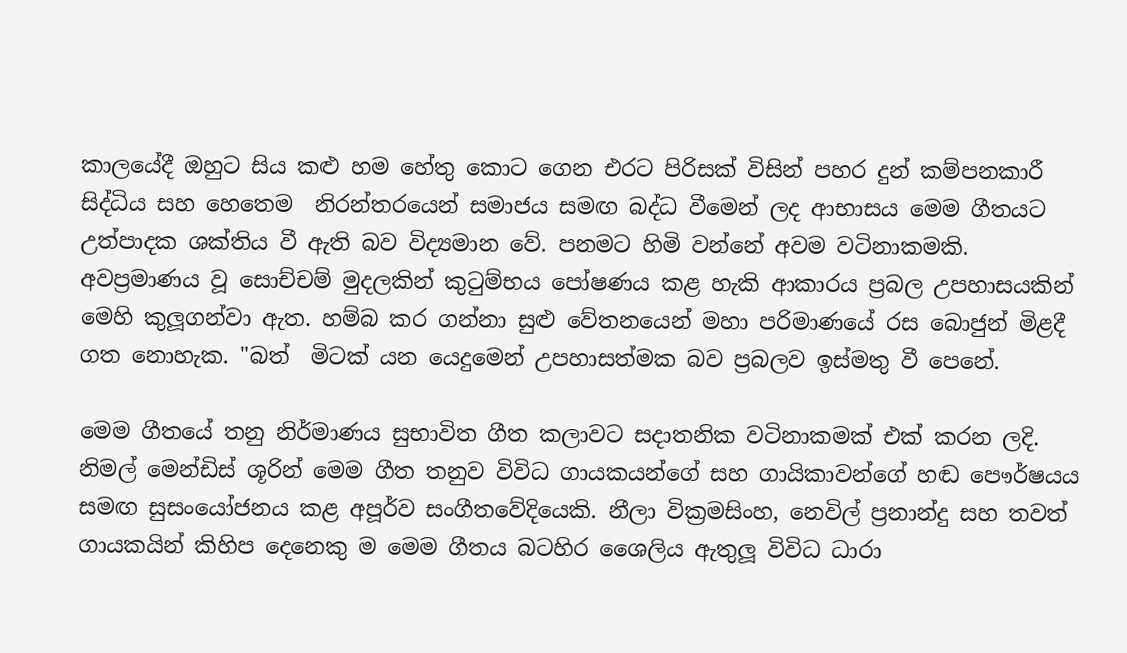කාලයේදී ඔහුට සිය කළු හම හේතු කොට ගෙන එරට පිරිසක් විසින් පහර දුන් කම්පනකාරී සිද්ධිය සහ හෙතෙම  නිරන්තරයෙන් සමාජය සමඟ බද්ධ වීමෙන් ලද ආභාසය මෙම ගීතයට උත්පාදක ශක්තිය වී ඇති බව විද්‍යමාන වේ. පනමට හිමි වන්නේ අවම වටිනාකමකි. අවප්‍රමාණය වූ සොච්චම් මුදලකින් කුටුම්භය පෝෂණය කළ හැකි ආකාරය ප්‍රබල උපහාසයකින් මෙහි කුලූගන්වා ඇත. හම්බ කර ගන්නා සුළු වේතනයෙන් මහා පරිමාණයේ රස බොජුන් මිළදී ගත නොහැක. "බත්  මිටක් යන යෙදුමෙන් උපහාසත්මක බව ප්‍රබලව ඉස්මතු වී පෙනේ.

මෙම ගීතයේ තනු නිර්මාණය සුභාවිත ගීත කලාවට සදාතනික වටිනාකමක් එක් කරන ලදි. නිමල් මෙන්ඩිස් ශූරින් මෙම ගීත තනුව විවිධ ගායකයන්ගේ සහ ගායිකාවන්ගේ හඬ පෞර්ෂයය සමඟ සුසංයෝජනය කළ අපූර්ව සංගීතවේදියෙකි. නීලා වික්‍රමසිංහ, නෙවිල් ප්‍රනාන්දු සහ තවත් ගායකයින් කිහිප දෙනෙකු ම මෙම ගීතය බටහිර ශෛලිය ඇතුලූ විවිධ ධාරා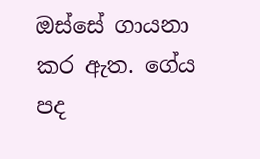ඔස්සේ ගායනා කර ඇත. ගේය පද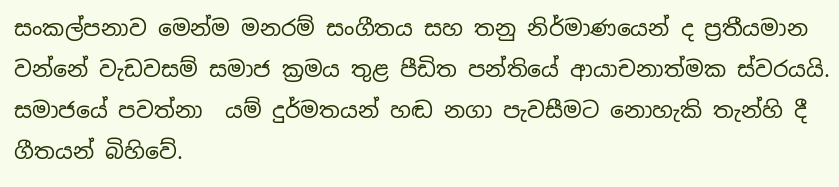සංකල්පනාව මෙන්ම මනරම් සංගීතය සහ තනු නිර්මාණයෙන් ද ප්‍රතීයමාන වන්නේ වැඩවසම් සමාජ ක්‍රමය තුළ පීඩිත පන්තියේ ආයාචනාත්මක ස්වරයයි.  සමාජයේ පවත්නා  යම් දුර්මතයන් හඬ නගා පැවසීමට නොහැකි තැන්හි දී ගීතයන් බිහිවේ.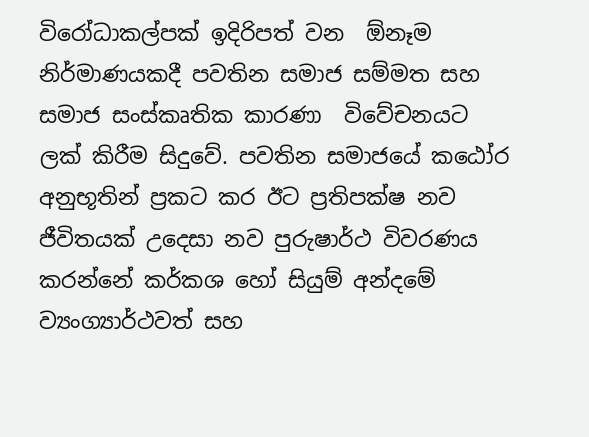විරෝධාකල්පක් ඉදිරිපත් වන  ඕනෑම නිර්මාණයකදී පවතින සමාජ සම්මත සහ සමාජ සංස්කෘතික කාරණා  විවේචනයට ලක් කිරීම සිදුවේ. පවතින සමාජයේ කඨෝර අනුභූතින් ප්‍රකට කර ඊට ප්‍රතිපක්ෂ නව ජීවිතයක් උදෙසා නව පුරුෂාර්ථ විවරණය කරන්නේ කර්කශ හෝ සියුම් අන්දමේ ව්‍යංග්‍යාර්ථවත් සහ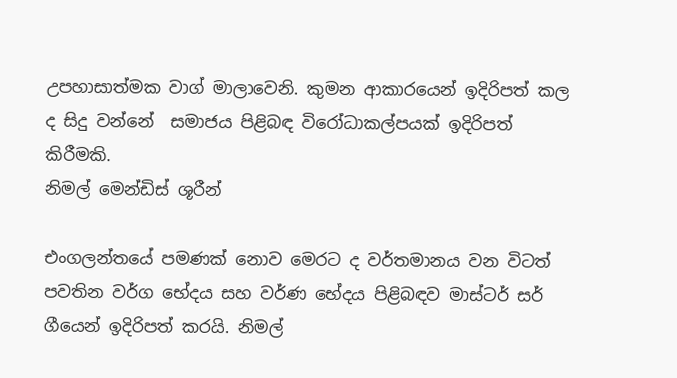උපහාසාත්මක වාග් මාලාවෙනි. කුමන ආකාරයෙන් ඉදිරිපත් කල ද සිදු වන්නේ  සමාජය පිළිබඳ විරෝධාකල්පයක් ඉදිරිපත් කිරීමකි.
නිමල් මෙන්ඩිස් ශූරීන්

එංගලන්තයේ පමණක් නොව මෙරට ද වර්තමානය වන විටත් පවතින වර්ග භේදය සහ වර්ණ භේදය පිළිබඳව මාස්ටර් සර් ගීයෙන් ඉදිරිපත් කරයි. නිමල්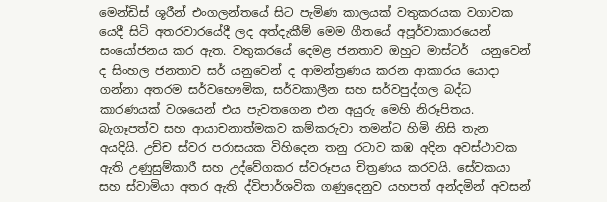මෙන්ඩිස් ශූරීන් එංගලන්තයේ සිට පැමිණ කාලයක් වතුකරයක වගාවක යෙදී සිටි අතරවාරයේදී ලද අත්දැකීම් මෙම ගීතයේ අපූර්වාකාරයෙන් සංයෝජනය කර ඇත. වතුකරයේ දෙමළ ජනතාව ඔහුට මාස්ටර්  යනුවෙන් ද සිංහල ජනතාව සර් යනුවෙන් ද ආමන්ත්‍රණය කරන ආකාරය යොදා ගන්නා අතරම සර්වභෞමික, සර්වකාලීන සහ සර්වපුද්ගල බද්ධ කාරණයක් වශයෙන් එය පැවතගෙන එන අයුරු මෙහි නිරූපිතය. බැගෑපත්ව සහ ආයාචනාත්මකව කම්කරුවා තමන්ට හිමි නිසි තැන අයදියි. උච්ච ස්වර පරාසයක විහිදෙන තනු රටාව කඹ අදින අවස්ථාවක ඇති උණුසුම්කාරී සහ උද්වේගකර ස්වරූපය චිත්‍රණය කරවයි. සේවකයා සහ ස්වාමියා අතර ඇති ද්විපාර්ශවික ගණුදෙනුව යහපත් අන්දමින් අවසන්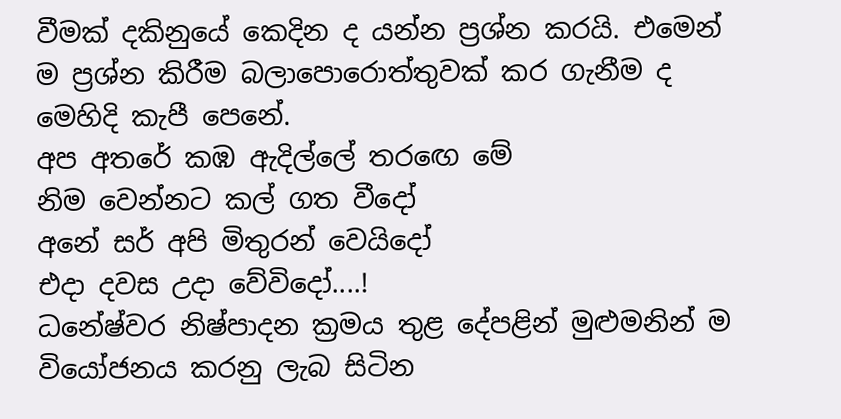වීමක් දකිනුයේ කෙදින ද යන්න ප්‍රශ්න කරයි. එමෙන් ම ප්‍රශ්න කිරීම බලාපොරොත්තුවක් කර ගැනීම ද මෙහිදි කැපී පෙනේ.
අප අතරේ කඹ ඇදිල්ලේ තරඟෙ මේ
නිම වෙන්නට කල් ගත වීදෝ
අනේ සර් අපි මිතුරන් වෙයිදෝ
එදා දවස උදා වේවිදෝ....!
ධනේෂ්වර නිෂ්පාදන ක්‍රමය තුළ දේපළින් මුළුමනින් ම වියෝජනය කරනු ලැබ සිටින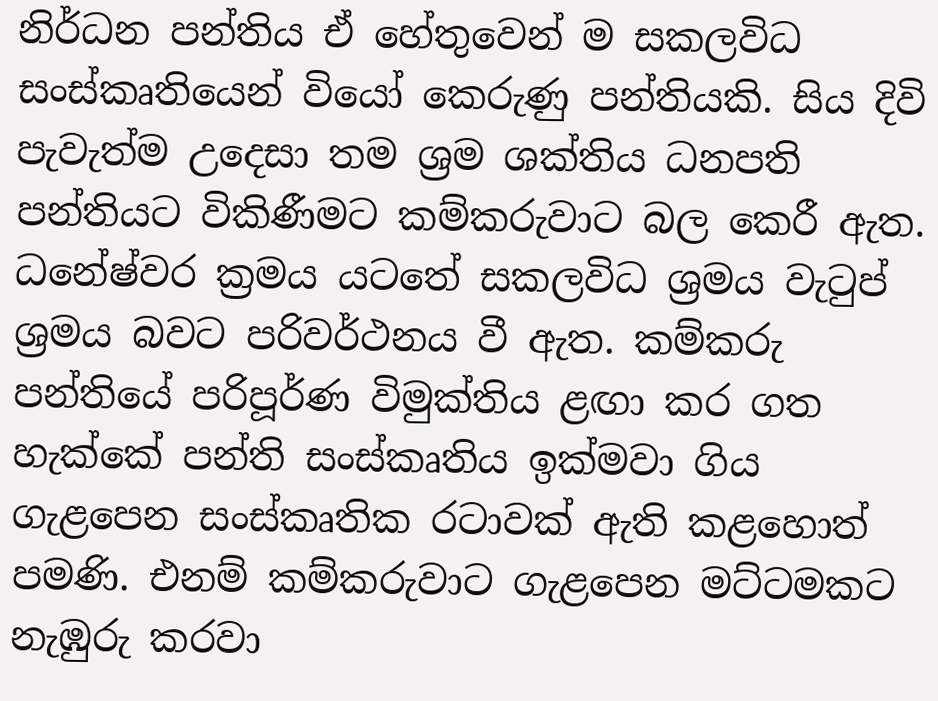නිර්ධන පන්තිය ඒ හේතුවෙන් ම සකලවිධ සංස්කෘතියෙන් වියෝ කෙරුණු පන්තියකි. සිය දිවි පැවැත්ම උදෙසා තම ශ්‍රම ශක්තිය ධනපති පන්තියට විකිණීමට කම්කරුවාට බල කෙරී ඇත. ධනේෂ්වර ක්‍රමය යටතේ සකලවිධ ශ්‍රමය වැටුප් ශ්‍රමය බවට පරිවර්ථනය වී ඇත. කම්කරු පන්තියේ පරිපූර්ණ විමුක්තිය ළඟා කර ගත හැක්කේ පන්ති සංස්කෘතිය ඉක්මවා ගිය ගැළපෙන සංස්කෘතික රටාවක් ඇති කළහොත් පමණි. එනම් කම්කරුවාට ගැළපෙන මට්ටමකට නැඹුරු කරවා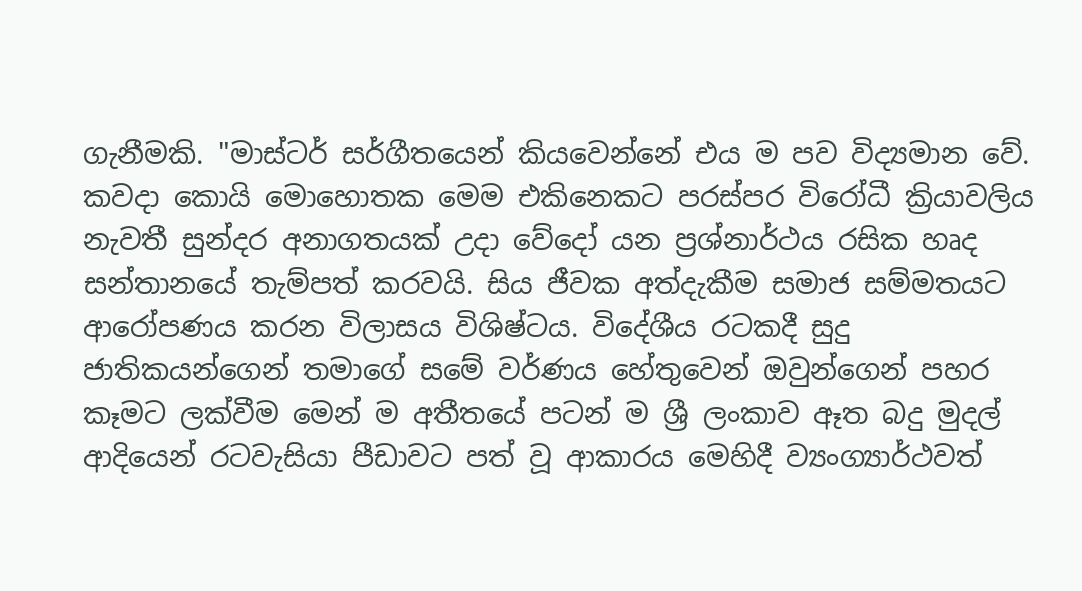ගැනීමකි. "මාස්ටර් සර්ගීතයෙන් කියවෙන්නේ එය ම පව විද්‍යමාන වේ. කවදා කොයි මොහොතක මෙම එකිනෙකට පරස්පර විරෝධී ක්‍රියාවලිය නැවතී සුන්දර අනාගතයක් උදා වේදෝ යන ප්‍රශ්නාර්ථය රසික හෘද සන්තානයේ තැම්පත් කරවයි. සිය ජීවක අත්දැකීම සමාජ සම්මතයට ආරෝපණය කරන විලාසය විශිෂ්ටය. විදේශීය රටකදී සුදු ජාතිකයන්ගෙන් තමාගේ සමේ වර්ණය හේතුවෙන් ඔවුන්ගෙන් පහර කෑමට ලක්වීම මෙන් ම අතීතයේ පටන් ම ශ්‍රී ලංකාව ඈත බදු මුදල් ආදියෙන් රටවැසියා පීඩාවට පත් වූ ආකාරය මෙහිදී ව්‍යංග්‍යාර්ථවත්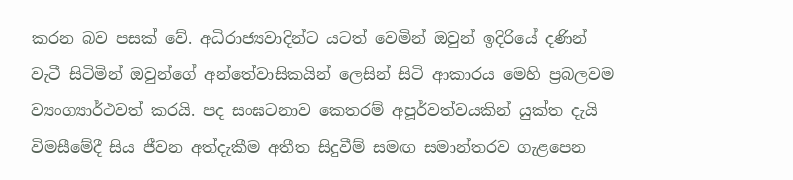කරන බව පසක් වේ. අධිරාජ්‍යවාදින්ට යටත් වෙමින් ඔවුන් ඉදිරියේ දණින් වැටී සිටිමින් ඔවුන්ගේ අන්තේවාසිකයින් ලෙසින් සිටි ආකාරය මෙහි ප්‍රබලවම ව්‍යංග්‍යාර්ථවත් කරයි. පද සංඝටනාව කෙතරම් අපූර්වත්වයකින් යුක්ත දැයි විමසීමේදී සිය ජීවන අත්දැකීම අතීත සිදුවීම් සමඟ සමාන්තරව ගැළපෙන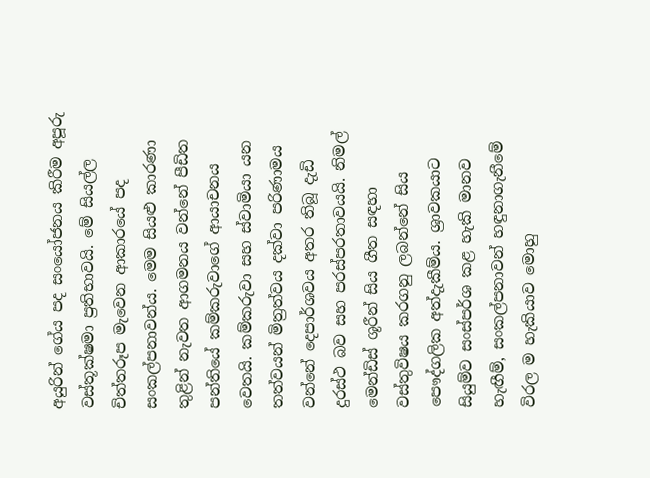අයුරින් ගේය පද සංයෝජනය කිරීම අපූරු වස්තූක්ෂමා ප්‍රතිභාවයි. මේ සියල්ල චිත්තරූප මැවෙන ආකාරයේ පද සංකල්පනාවන්ය. මෙම සියළු කාරණා තුළින් නැවත ආගමනය වන්නේ පීඩිත පන්තියේ කම්කරුවාගේ ආයාචනය වෙතයි. කම්කරුවා සහ ස්වාමියා යන තත්වයන් මිත්‍රත්වය දක්වා පරිණාමය වන්නේ දෙපාර්ශවය අතර තිබූ දැඩි දුරස්ථ බව සහ පරස්පරතාවයයි. නිමල් මෙන්ඩිස් ශූරීන් සිය ගීත සඳහා වස්තුවිෂය කරගනු ලබන්නේ සිය පෞද්ගලික අත්දැකීම්ය. ශ්‍රාවකයාට සියුම්ව සංස්පර්ශ කළ හැකි මානව හැඟීම්, සංකල්පනාවන් හඳුනාගැනීමේ විරල ම හැකියාව මොහු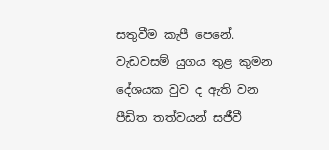සතුවීම කැපී පෙනේ. වැඩවසම් යුගය තුළ කුමන දේශයක වුව ද ඇති වන පීඩිත තත්වයන් සජීවී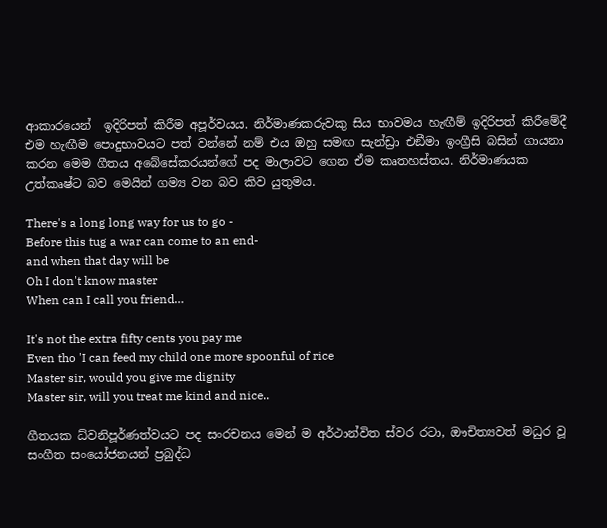ආකාරයෙන්  ඉදිරිපත් කිරීම අපූර්වයය. නිර්මාණකරුවකු සිය භාවමය හැඟීම් ඉදිරිපත් කිරීමේදී එම හැඟීම පොදුභාවයට පත් වන්නේ නම් එය ඔහු සමඟ සැන්ඩ්‍රා එඞීමා ඉංග්‍රීසි බසින් ගායනා කරන මෙම ගීතය අබේසේකරයන්ගේ පද මාලාවට ගෙන ඒම කෘතහස්තය. නිර්මාණයක උත්කෘෂ්ට බව මෙයින් ගම්‍ය වන බව කිව යුතුමය.

There's a long long way for us to go -
Before this tug a war can come to an end-
and when that day will be
Oh I don't know master
When can I call you friend…

It's not the extra fifty cents you pay me
Even tho 'I can feed my child one more spoonful of rice
Master sir, would you give me dignity
Master sir, will you treat me kind and nice..

ගීතයක ධ්වනිපූර්ණත්වයට පද සංරචනය මෙන් ම අර්ථාන්විත ස්වර රටා, ඖචිත්‍යවත් මධුර වූ සංගීත සංයෝජනයන් ප්‍රබුද්ධ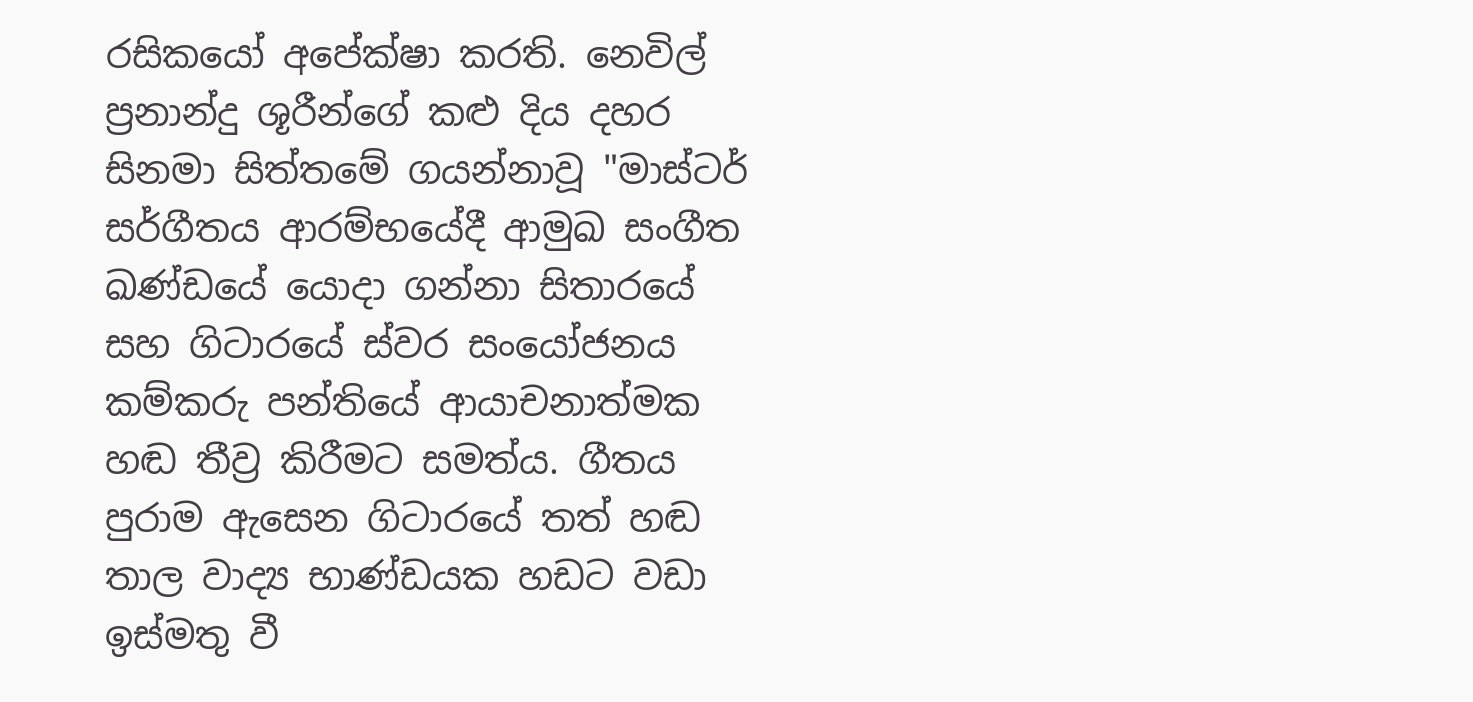රසිකයෝ අපේක්ෂා කරති. නෙවිල් ප්‍රනාන්දු ශූරීන්ගේ කළු දිය දහර සිනමා සිත්තමේ ගයන්නාවූ "මාස්ටර් සර්ගීතය ආරම්භයේදී ආමුඛ සංගීත ඛණ්ඩයේ යොදා ගන්නා සිතාරයේ සහ ගිටාරයේ ස්වර සංයෝජනය කම්කරු පන්තියේ ආයාචනාත්මක හඬ තීව්‍ර කිරීමට සමත්ය. ගීතය පුරාම ඇසෙන ගිටාරයේ තත් හඬ තාල වාද්‍ය භාණ්ඩයක හඩට වඩා ඉස්මතු වී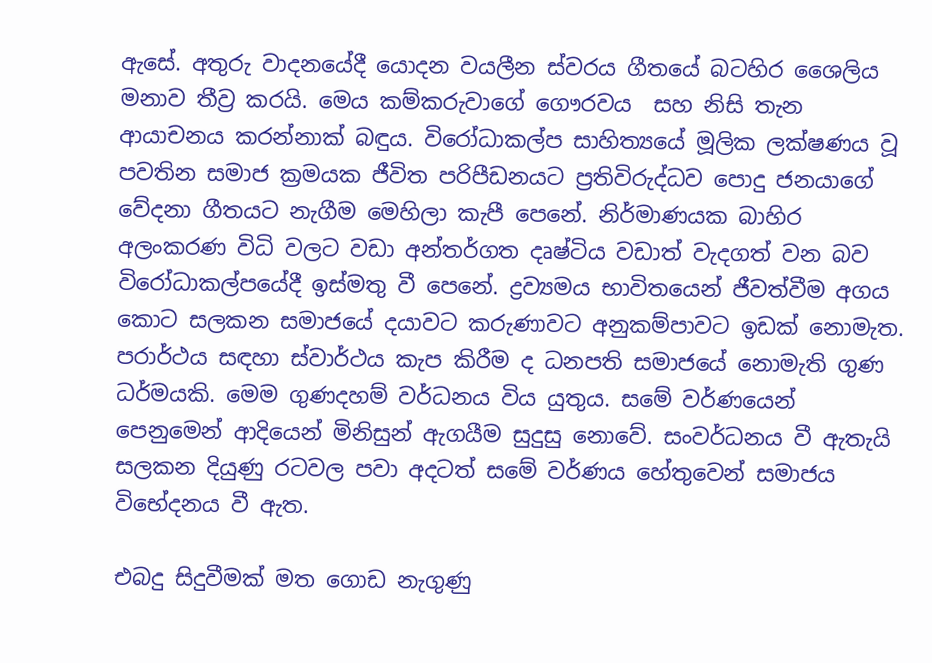ඇසේ. අතුරු වාදනයේදී යොදන වයලීන ස්වරය ගීතයේ බටහිර ශෛලිය මනාව තීව්‍ර කරයි. මෙය කම්කරුවාගේ ගෞරවය  සහ නිසි තැන  ආයාචනය කරන්නාක් බඳුය. විරෝධාකල්ප සාහිත්‍යයේ මූලික ලක්ෂණය වූ පවතින සමාජ ක්‍රමයක ජීවිත පරිපීඩනයට ප්‍රතිවිරුද්ධව පොදු ජනයාගේ වේදනා ගීතයට නැගීම මෙහිලා කැපී පෙනේ. නිර්මාණයක බාහිර අලංකරණ විධි වලට වඩා අන්තර්ගත දෘෂ්ටිය වඩාත් වැදගත් වන බව විරෝධාකල්පයේදී ඉස්මතු වී පෙනේ. ද්‍රව්‍යමය භාවිතයෙන් ජීවත්වීම අගය කොට සලකන සමාජයේ දයාවට කරුණාවට අනුකම්පාවට ඉඩක් නොමැත. පරාර්ථය සඳහා ස්වාර්ථය කැප කිරීම ද ධනපති සමාජයේ නොමැති ගුණ ධර්මයකි. මෙම ගුණදහම් වර්ධනය විය යුතුය. සමේ වර්ණයෙන් පෙනුමෙන් ආදියෙන් මිනිසුන් ඇගයීම සුදුසු නොවේ. සංවර්ධනය වී ඇතැයි සලකන දියුණු රටවල පවා අදටත් සමේ වර්ණය හේතුවෙන් සමාජය විභේදනය වී ඇත.

එබදු සිදුවීමක් මත ගොඩ නැගුණු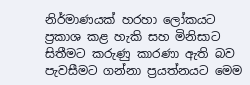නිර්මාණයක් හරහා ලෝකයට ප්‍රකාශ කළ හැකි සහ මිනිසාට සිතීමට කරුණු කාරණා ඇති බව පැවසීමට ගන්නා ප්‍රයත්නයට මෙම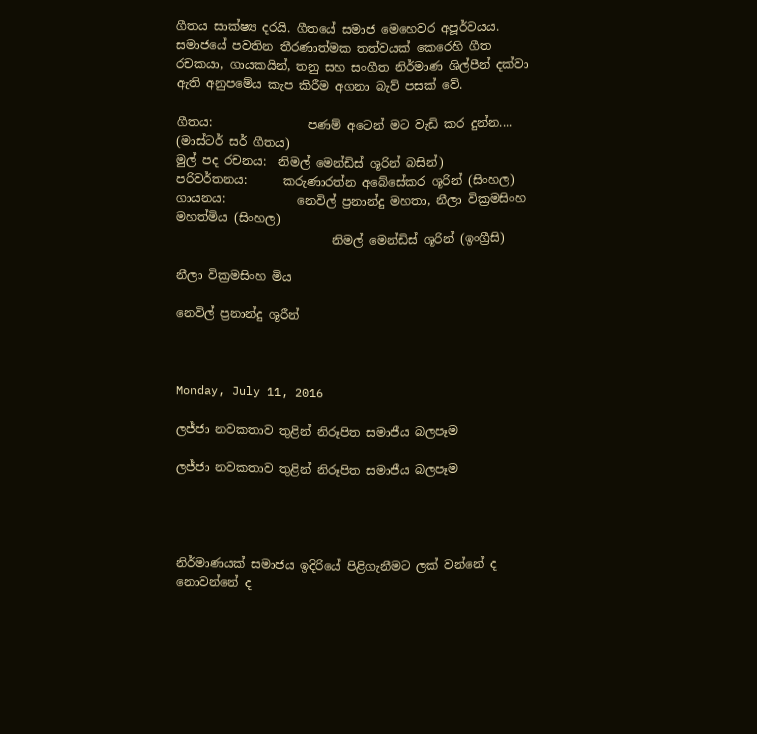ගීතය සාක්ෂ්‍ය දරයි. ගීතයේ සමාජ මෙහෙවර අපූර්වයය. සමාජයේ පවතින තීරණාත්මක තත්වයක් කෙරෙහි ගීත රචකයා, ගායකයින්, තනු සහ සංගීත නිර්මාණ ශිල්පීන් දක්වා ඇති අනුපමේය කැප කිරීම අගනා බැව් පසක් වේ.

ගීතය:                පණම් අටෙන් මට වැඩි කර දුන්න.... (මාස්ටර් සර් ගීතය)
මුල් පද රචනය:  නිමල් මෙන්ඩිස් ශූරින් බසින්)
පරිවර්තනය:      කරුණාරත්න අබේසේකර ශූරින් (සිංහල)
ගායනය:            නෙවිල් ප්‍රනාන්දු මහතා, නීලා වික්‍රමසිංහ මහත්මිය (සිංහල)
                          නිමල් මෙන්ඩිස් ශූරින් (ඉංග්‍රීසි)

නීලා වික්‍රමසිංහ මිය

නෙවිල් ප්‍රනාන්දු ශූරීන්



Monday, July 11, 2016

ලජ්ජා නවකතාව තුළින් නිරූපිත සමාජීය බලපෑම

ලජ්ජා නවකතාව තුළින් නිරූපිත සමාජීය බලපෑම




නිර්මාණයක් සමාජය ඉදිරියේ පිළිගැනීමට ලක් වන්නේ ද නොවන්නේ ද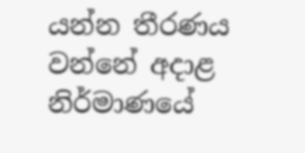යන්න තීරණය වන්නේ අදාළ නිර්මාණයේ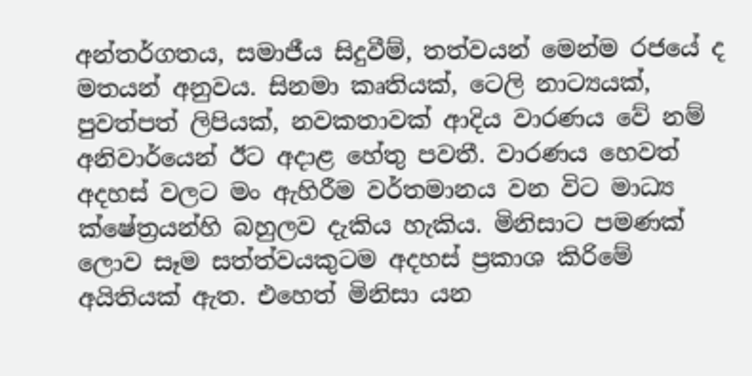අන්තර්ගතය, සමාජීය සිදුවීම්, තත්වයන් මෙන්ම රජයේ ද මතයන් අනුවය. සිනමා කෘතියක්, ටෙලි නාට්‍යයක්, පුවත්පත් ලිපියක්, නවකතාවක් ආදිය වාරණය වේ නම් අනිවාර්යෙන් ඊට අදාළ හේතු පවතී. වාරණය හෙවත් අදහස් වලට මං ඇහිරීම වර්තමානය වන විට මාධ්‍ය ක්ෂේත්‍රයන්හි බහුලව දැකිය හැකිය. මිනිසාට පමණක් ලොව සෑම සත්ත්වයකුටම අදහස් ප්‍රකාශ කිරිමේ අයිතියක් ඇත. එහෙත් මිනිසා යන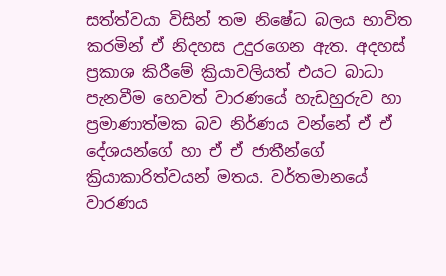සත්ත්වයා විසින් තම නිෂේධ බලය භාවිත කරමින් ඒ නිදහස උදුරගෙන ඇත. අදහස් ප්‍රකාශ කිරීමේ ක්‍රියාවලියත් එයට බාධා පැනවීම හෙවත් වාරණයේ හැඩහුරුව හා ප්‍රමාණාත්මක බව නිර්ණය වන්නේ ඒ ඒ දේශයන්ගේ හා ඒ ඒ ජාතීන්ගේ ක්‍රියාකාරිත්වයන් මතය. වර්තමානයේ වාරණය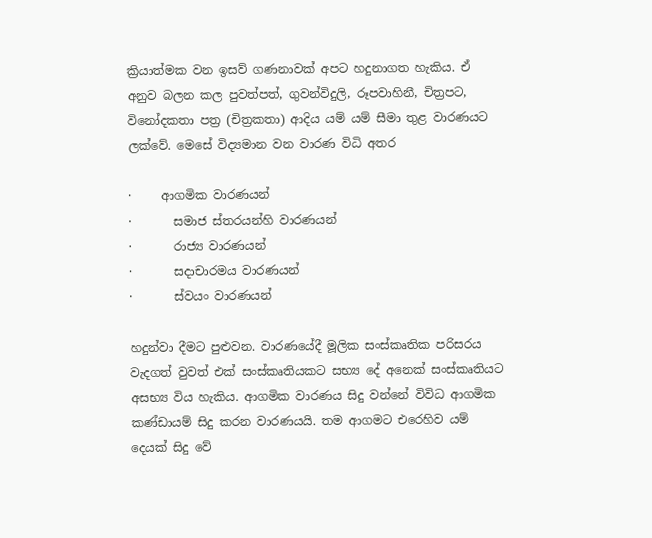ක්‍රියාත්මක වන ඉසව් ගණනාවක් අපට හදුනාගත හැකිය. ඒ අනුව බලන කල පුවත්පත්, ගුවන්විදුලි, රූපවාහිනී, චිත්‍රපට, විනෝදකතා පත්‍ර (චිත්‍රකතා) ආදිය යම් යම් සීමා තුළ වාරණයට ලක්වේ. මෙසේ විද්‍යමාන වන වාරණ විධි අතර

·     ආගමික වාරණයන්
·       සමාජ ස්තරයන්හි වාරණයන්
·       රාජ්‍ය වාරණයන්
·       සදාචාරමය වාරණයන්
·       ස්වයං වාරණයන්

හදුන්වා දීමට පුළුවන. වාරණයේදී මූලික සංස්කෘතික පරිසරය වැදගත් වුවත් එක් සංස්කෘතියකට සභ්‍ය දේ අනෙක් සංස්කෘතියට අසභ්‍ය විය හැකිය. ආගමික වාරණය සිදු වන්නේ විවිධ ආගමික කණ්ඩායම් සිදු කරන වාරණයයි. තම ආගමට එරෙහිව යම් දෙයක් සිදු වේ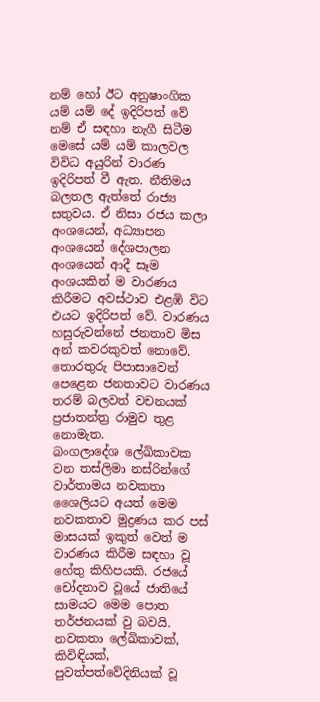නම් හෝ ඊට අනුෂාංගික යම් යම් දේ ඉදිරිපත් වේ නම් ඒ සඳහා නැගී සිටීම මෙසේ යම් යම් කාලවල විවිධ අයුරින් වාරණ ඉදිරිපත් වී ඇත. නීතිමය බලතල ඇත්තේ රාජ්‍ය සතුවය. ඒ නිසා රජය කලා අංශයෙන්, අධ්‍යාපන අංශයෙන් දේශපාලන අංශයෙන් ආදී සෑම අංශයකින් ම වාරණය කිරීමට අවස්ථාව එළඹි විට එයට ඉදිරිපත් වේ. වාරණය හසුරුවන්නේ ජනතාව මිස අන් කවරකුවත් නොවේ. තොරතුරු පිපාසාවෙන් පෙළෙන ජනතාවට වාරණය තරම් බලවත් වචනයක් ප්‍රජාතන්ත්‍ර රාමුව තුළ නොමැත.
බංගලාදේශ ලේඛිකාවක වන තස්ලිමා නස්රින්ගේ වාර්තාමය නවකතා ශෛලියට අයත් මෙම නවකතාව මුද්‍රණය කර පස් මාසයක් ඉකුත් වෙත් ම වාරණය කිරීම සඳහා වූ හේතු කිහිපයකි. රජයේ චෝදනාව වූයේ ජාතියේ සාමයට මෙම පොත තර්ජනයක් වු බවයි. නවකතා ලේඛිකාවක්, කිවිඳියක්, පුවත්පත්වේදිනියක් වූ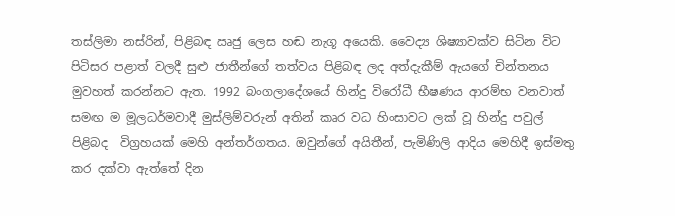තස්ලිමා නස්රින්, පිළිබඳ ඍජු ලෙස හඬ නැගූ අයෙකි. වෛද්‍ය ශිෂ්‍යාවක්ව සිටින විට පිටිසර පළාත් වලදී සුළු ජාතීන්ගේ තත්වය පිළිබඳ ලද අත්දැකීම් ඇයගේ චින්තනය මුවහත් කරන්නට ඇත. 1992 බංගලාදේශයේ හින්දු විරෝධී භීෂණය ආරම්භ වනවාත් සමඟ ම මූලධර්මවාදී මුස්ලිම්වරුන් අතින් කෘර වධ හිංසාවට ලක් වූ හින්දු පවුල් පිළිබද  විග්‍රහයක් මෙහි අන්තර්ගතය. ඔවුන්ගේ අයිතීන්, පැමිණිලි ආදිය මෙහිදී ඉස්මතු කර දක්වා ඇත්තේ දින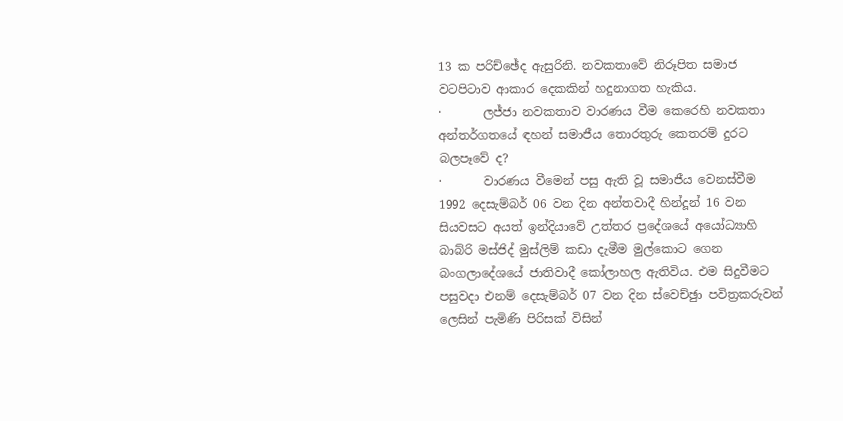13 ක පරිච්ඡේද ඇසුරිනි. නවකතාවේ නිරූපිත සමාජ වටපිටාව ආකාර දෙකකින් හදුනාගත හැකිය.
·       ලජ්ජා නවකතාව වාරණය වීම කෙරෙහි නවකතා අන්තර්ගතයේ ඳහන් සමාජීය තොරතුරු කෙතරම් දුරට බලපෑවේ ද?
·       වාරණය වීමෙන් පසු ඇති වූ සමාජීය වෙනස්වීම
1992 දෙසැම්බර් 06 වන දින අන්තවාදී හින්දූන් 16 වන සියවසට අයත් ඉන්දියාවේ උත්තර ප්‍රදේශයේ අයෝධ්‍යාහි බාබ්රි මස්ජිද් මුස්ලිම් කඩා දැමීම මුල්කොට ගෙන බංගලාදේශයේ ජාතිවාදී කෝලාහල ඇතිවිය. එම සිදුවීමට පසුවදා එනම් දෙසැම්බර් 07 වන දින ස්වෙච්ඡුා පවිත්‍රකරුවන් ලෙසින් පැමිණි පිරිසක් විසින්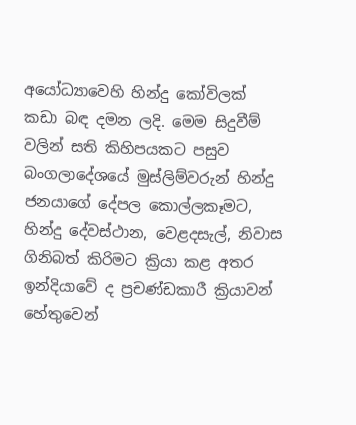අයෝධ්‍යාවෙහි හින්දු කෝවිලක් කඩා බඳ දමන ලදි. මෙම සිදුවීම් වලින් සති කිහිපයකට පසුව බංගලාදේශයේ මුස්ලිම්වරුන් හින්දු ජනයාගේ දේපල කොල්ලකෑමට, හින්දු දේවස්ථාන, වෙළදසැල්, නිවාස ගිනිබත් කිරිමට ක්‍රියා කළ අතර ඉන්දියාවේ ද ප්‍රචණ්ඩකාරී ක්‍රියාවන් හේතුවෙන්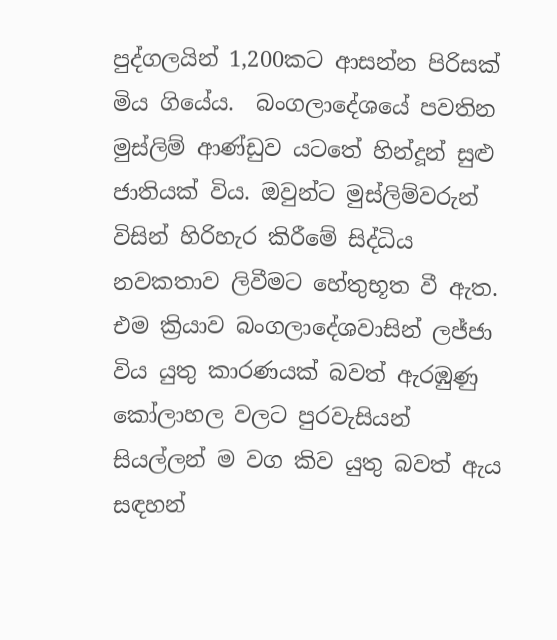පුද්ගලයින් 1,200කට ආසන්න පිරිසක් මිය ගියේය.  බංගලාදේශයේ පවතින මුස්ලිම් ආණ්ඩුව යටතේ හින්දූන් සුළු ජාතියක් විය. ඔවුන්ට මුස්ලිම්වරුන් විසින් හිරිහැර කිරීමේ සිද්ධිය නවකතාව ලිවීමට හේතුභූත වී ඇත. එම ක්‍රියාව බංගලාදේශවාසින් ලජ්ජා විය යුතු කාරණයක් බවත් ඇරඹුණු කෝලාහල වලට පුරවැසියන් සියල්ලන් ම වග කිව යුතු බවත් ඇය සඳහන්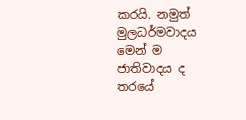කරයි. නමුත් මුලධර්මවාදය මෙන් ම ජාතිවාදය ද තරයේ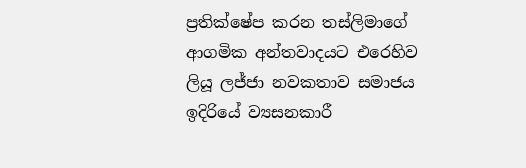ප්‍රතික්ෂේප කරන තස්ලිමාගේ ආගමික අන්තවාදයට එරෙහිව ලියූ ලජ්ජා නවකතාව සමාජය ඉදිරියේ ව්‍යසනකාරී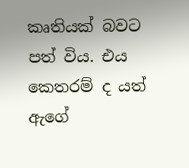කෘතියක් බවට පත් විය. එය කෙතරම් ද යත් ඇගේ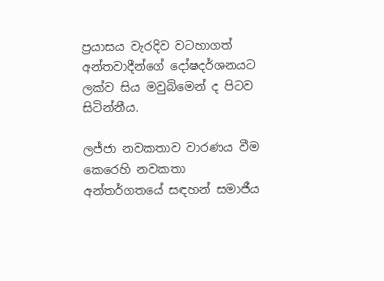ප්‍රයාසය වැරදිව වටහාගත් අන්තවාදීන්ගේ දෝෂදර්ශනයට ලක්ව සිය මවුබිමෙන් ද පිටව සිටින්නීය.

ලජ්ජා නවකතාව වාරණය වීම කෙරෙහි නවකතා අන්තර්ගතයේ සඳහන් සමාජීය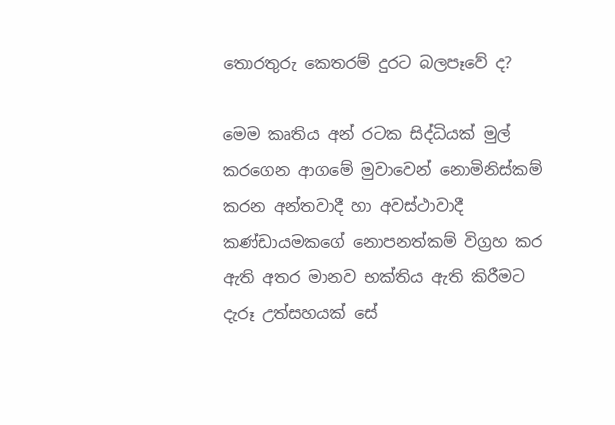තොරතුරු කෙතරම් දුරට බලපෑවේ ද?

මෙම කෘතිය අන් රටක සිද්ධියක් මුල් කරගෙන ආගමේ මුවාවෙන් නොමිනිස්කම් කරන අන්තවාදී හා අවස්ථාවාදී කණ්ඩායමකගේ නොපනත්කම් විග්‍රහ කර ඇති අතර මානව භක්තිය ඇති කිරීමට දැරූ උත්සහයක් සේ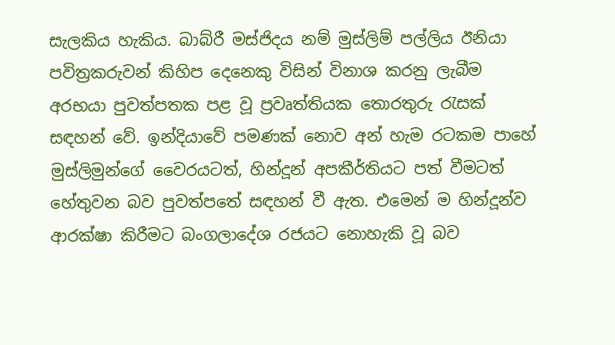සැලකිය හැකිය. බාබ්රී මස්ජිදය නම් මුස්ලිම් පල්ලිය ඊනියා පවිත්‍රකරුවන් කිහිප දෙනෙකු විසින් විනාශ කරනු ලැබීම අරභයා පුවත්පතක පළ වූ ප්‍රවෘත්තියක තොරතුරු රැසක් සඳහන් වේ. ඉන්දියාවේ පමණක් නොව අන් හැම රටකම පාහේ මුස්ලිමුන්ගේ වෛරයටත්, හින්දූන් අපකීර්තියට පත් වීමටත් හේතුවන බව පුවත්පතේ සඳහන් වී ඇත. එමෙන් ම හින්දූන්ව ආරක්ෂා කිරීමට බංගලාදේශ රජයට නොහැකි වූ බව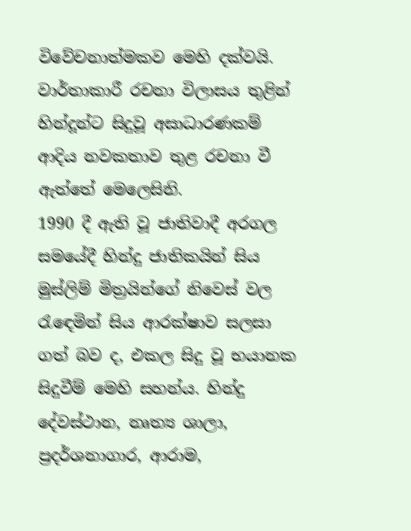විවේචනාත්මකව මෙහි දක්වයි.
වාර්තාකාරී රචනා විලාසය තුළින් හින්දූන්ට සිදුවූ අසාධාරණකම් ආදිය නවකතාව තුළ රචනා වී ඇත්තේ මෙලෙසිනි.
1990 දී ඇති වූ ජාතිවාදී අරගල සමයේදී හින්දු ජාතිකයින් සිය මුස්ලිම් මිත්‍රයින්ගේ නිවෙස් වල රැඳෙමින් සිය ආරක්ෂාව සලසා ගත් බව ද, එකල සිදු වූ භයානක සිදුවීම් මෙහි සහන්ය. හින්දු දේවස්ථාන, නෘත්‍ය ශාලා, ප්‍රදර්ශනාගාර, ආරාම,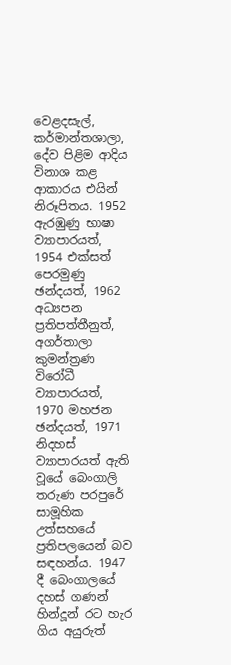වෙළදසැල්, කර්මාන්තශාලා, දේව පිළිම ආදිය විනාශ කළ ආකාරය එයින් නිරූපිතය. 1952 ඇරඹුණු භාෂා ව්‍යාපාරයත්, 1954 එක්සත් පෙරමුණු ඡන්දයත්, 1962 අධ්‍යපන ප්‍රතිපත්තීනුත්, අගර්තාලා කුමන්ත්‍රණ විරෝධී ව්‍යාපාරයත්, 1970 මහජන ඡන්දයත්, 1971 නිදහස් ව්‍යාපාරයත් ඇති වූයේ බෙංගාලි තරුණ පරපුරේ සාමූහික උත්සහයේ ප්‍රතිපලයෙන් බව සඳහන්ය. 1947 දී බෙංගාලයේ දහස් ගණන් හින්දූන් රට හැර ගිය අයුරුත්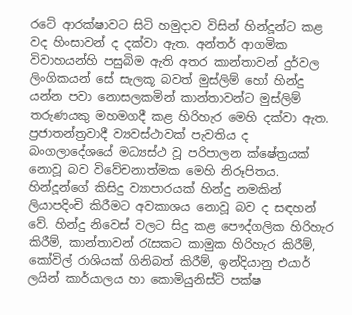රටේ ආරක්ෂාවට සිටි හමුදාව විසින් හින්දූන්ට කළ වද හිංසාවන් ද දක්වා ඇත. අන්තර් ආගමික විවාහයන්හි පසුබිම ඇති අතර කාන්තාවන් දුර්වල ලිංගිකයන් සේ සැලකූ බවත් මුස්ලිම් හෝ හින්දු යන්න පවා නොසලකමින් කාන්තාවන්ට මුස්ලිම් තරුණයකු මහමගදී කළ හිරිහැර මෙහි දක්වා ඇත.
ප්‍රජාතන්ත්‍රවාදී ව්‍යවස්ථාවක් පැවතිය ද බංගලාදේශයේ මධ්‍යස්ථ වූ පරිපාලන ක්ෂේත්‍රයක් නොවූ බව විවේචනාත්මක මෙහි නිරූපිතය. හින්දූන්ගේ කිසිදු ව්‍යාපාරයක් හින්දු නමකින් ලියාපදිංචි කිරීමට අවකාශය නොවූ බව ද සඳහන් වේ. හින්දු නිවෙස් වලට සිදු කළ පෞද්ගලික හිරිහැර කිරීම්, කාන්තාවන් රැසකට කාමුක හිරිහැර කිරීම්, කෝවිල් රාශියක් ගිනිබත් කිරීම්, ඉන්දියානු එයාර් ලයින් කාර්යාලය හා කොමියුනිස්ට් පක්ෂ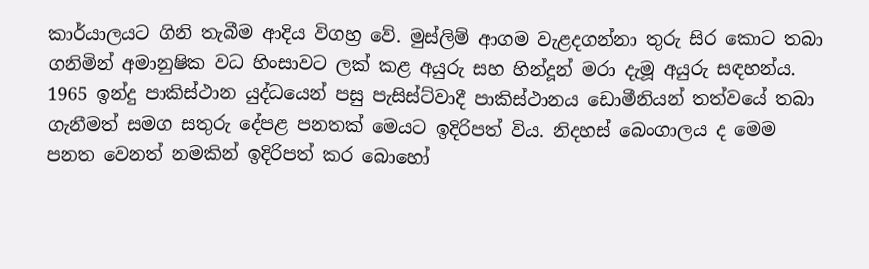කාර්යාලයට ගිනි තැබීම ආදිය විගහ්‍ර වේ. මුස්ලිම් ආගම වැළදගන්නා තුරු සිර කොට තබා ගනිමින් අමානුෂික වධ හිංසාවට ලක් කළ අයුරු සහ හින්දූන් මරා දැමූ අයුරු සඳහන්ය.
1965 ඉන්දු පාකිස්ථාන යුද්ධයෙන් පසු පැසිස්ට්වාදී පාකිස්ථානය ඩොමීනියන් තත්වයේ තබා ගැනීමත් සමග සතුරු දේපළ පනතක් මෙයට ඉදිරිපත් විය. නිදහස් බෙංගාලය ද මෙම පනත වෙනත් නමකින් ඉදිරිපත් කර බොහෝ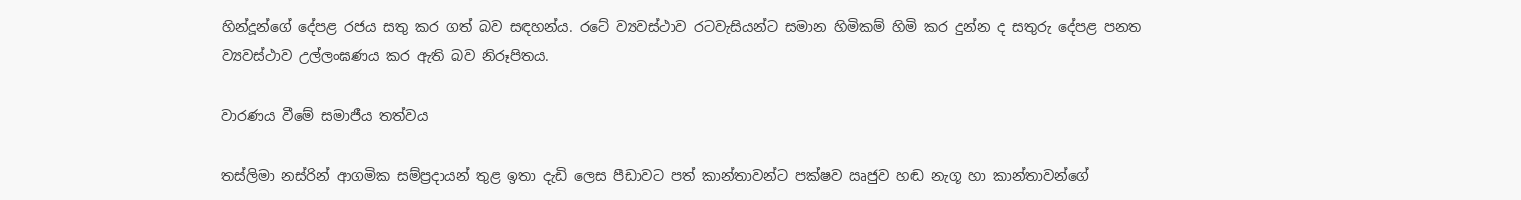හින්දූන්ගේ දේපළ රජය සතු කර ගත් බව සඳහන්ය. රටේ ව්‍යවස්ථාව රටවැසියන්ට සමාන හිමිකම් හිමි කර දුන්න ද සතුරු දේපළ පනත ව්‍යවස්ථාව උල්ලංඝණය කර ඇති බව නිරූපිතය.

වාරණය වීමේ සමාජීය තත්වය

තස්ලිමා නස්රින් ආගමික සම්ප්‍රදායන් තුළ ඉතා දැඩි ලෙස පීඩාවට පත් කාන්තාවන්ට පක්ෂව ඍජුව හඬ නැගූ හා කාන්තාවන්ගේ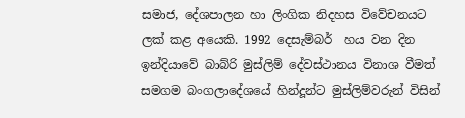සමාජ, දේශපාලන හා ලිංගික නිදහස විවේචනයට ලක් කළ අයෙකි. 1992 දෙසැම්බර්  හය වන දින ඉන්දියාවේ බාබ්රි මුස්ලිම් දේවස්ථානය විනාශ වීමත් සමගම බංගලාදේශයේ හින්දූන්ට මුස්ලිම්වරුන් විසින්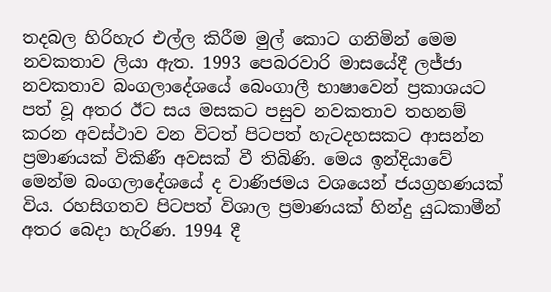තදබල හිරිහැර එල්ල කිරීම මුල් කොට ගනිමින් මෙම නවකතාව ලියා ඇත. 1993 පෙබරවාරි මාසයේදී ලජ්ජා නවකතාව බංගලාදේශයේ බෙංගාලී භාෂාවෙන් ප්‍රකාශයට පත් වූ අතර ඊට සය මසකට පසුව නවකතාව තහනම් කරන අවස්ථාව වන විටත් පිටපත් හැටදහසකට ආසන්න ප්‍රමාණයක් විකිණී අවසක් වී තිබිණි. මෙය ඉන්දියාවේ මෙන්ම බංගලාදේශයේ ද වාණිජමය වශයෙන් ජයග්‍රහණයක් විය. රහසිගතව පිටපත් විශාල ප්‍රමාණයක් හින්දු යුධකාමීන් අතර බෙදා හැරිණ. 1994 දී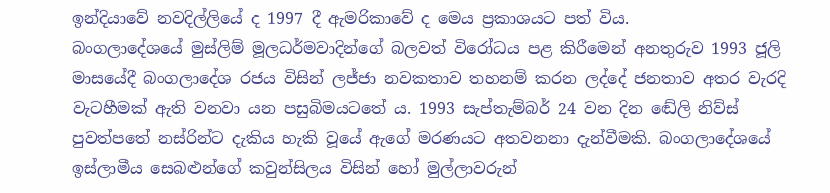ඉන්දියාවේ නවදිල්ලියේ ද 1997 දී ඇමරිකාවේ ද මෙය ප්‍රකාශයට පත් විය.
බංගලාදේශයේ මුස්ලිම් මූලධර්මවාදින්ගේ බලවත් විරෝධය පළ කිරීමෙන් අනතුරුව 1993 ජූලි මාසයේදී බංගලාදේශ රජය විසින් ලජ්ජා නවකතාව තහනම් කරන ලද්දේ ජනතාව අතර වැරදි වැටහීමක් ඇති වනවා යන පසුබිමයටතේ ය. 1993 සැප්තැම්බර් 24 වන දින ඬේලි නිව්ස් පුවත්පතේ නස්රින්ට දැකිය හැකි වූයේ ඇගේ මරණයට අතවනනා දැන්වීමකි. බංගලාදේශයේ ඉස්ලාමීය සෙබළුන්ගේ කවුන්සිලය විසින් හෝ මුල්ලාවරුන්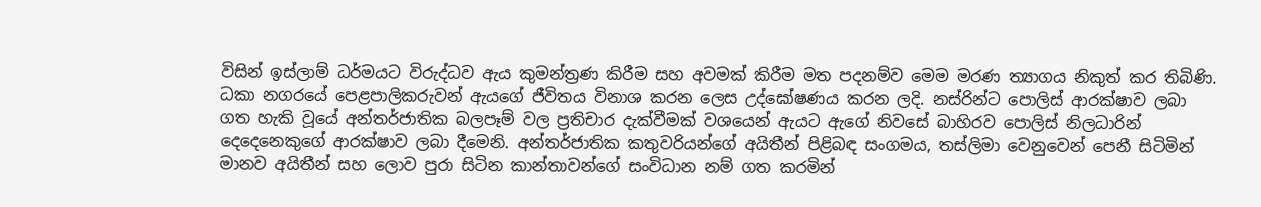විසින් ඉස්ලාම් ධර්මයට විරුද්ධව ඇය කුමන්ත්‍රණ කිරීම සහ අවමක් කිරීම මත පදනම්ව මෙම මරණ ත්‍යාගය නිකුත් කර තිබිණි. ධකා නගරයේ පෙළපාලිකරුවන් ඇයගේ ජීවිතය විනාශ කරන ලෙස උද්ඝෝෂණය කරන ලදි. නස්රින්ට පොලිස් ආරක්ෂාව ලබා ගත හැකි වූයේ අන්තර්ජාතික බලපෑම් වල ප්‍රතිචාර දැක්වීමක් වශයෙන් ඇයට ඇගේ නිවසේ බාහිරව පොලිස් නිලධාරින් දෙදෙනෙකුගේ ආරක්ෂාව ලබා දීමෙනි. අන්තර්ජාතික කතුවරියන්ගේ අයිතීන් පිළිබඳ සංගමය, තස්ලිමා වෙනුවෙන් පෙනී සිටිමින් මානව අයිතීන් සහ ලොව පුරා සිටින කාන්තාවන්ගේ සංවිධාන නම් ගත කරමින්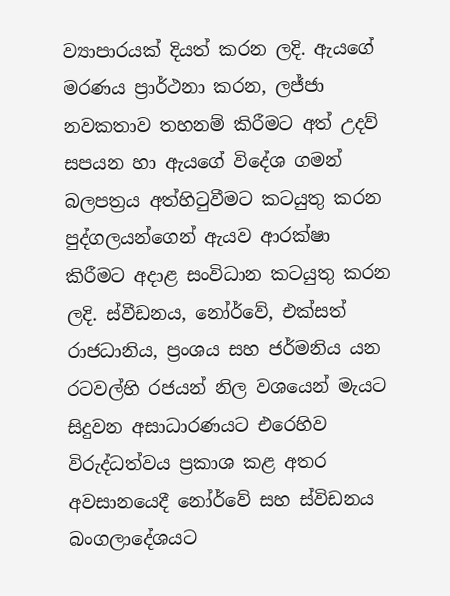ව්‍යාපාරයක් දියත් කරන ලදි. ඇයගේ මරණය ප්‍රාර්ථනා කරන, ලජ්ජා නවකතාව තහනම් කිරීමට අත් උදව් සපයන හා ඇයගේ විදේශ ගමන් බලපත්‍රය අත්හිටුවීමට කටයුතු කරන පුද්ගලයන්ගෙන් ඇයව ආරක්ෂා කිරීමට අදාළ සංවිධාන කටයුතු කරන ලදි. ස්වීඩනය, නෝර්වේ, එක්සත් රාජධානිය, ප්‍රංශය සහ ජර්මනිය යන රටවල්හි රජයන් නිල වශයෙන් මැයට සිදුවන අසාධාරණයට එරෙහිව විරුද්ධත්වය ප්‍රකාශ කළ අතර අවසානයෙදී නෝර්වේ සහ ස්විඩනය බංගලාදේශයට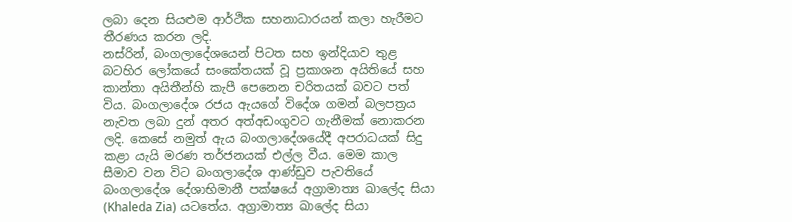ලබා දෙන සියළුම ආර්ථික සහනාධාරයන් කලා හැරීමට තීරණය කරන ලදි.
නස්රින්, බංගලාදේශයෙන් පිටත සහ ඉන්දියාව තුළ බටහිර ලෝකයේ සංකේතයක් වූ ප්‍රකාශන අයිතියේ සහ කාන්තා අයිතීන්හි කැපී පෙනෙන චරිතයක් බවට පත් විය. බංගලාදේශ රජය ඇයගේ විදේශ ගමන් බලපත්‍රය නැවත ලබා දුන් අතර අත්අඩංගුවට ගැනීමක් නොකරන ලදි. කෙසේ නමුත් ඇය බංගලාදේශයේදී අපරාධයක් සිදු කළා යැයි මරණ තර්ජනයක් එල්ල වීය. මෙම කාල සීමාව වන විට බංගලාදේශ ආණ්ඩුව පැවතියේ බංගලාදේශ දේශාභිමානී පක්ෂයේ අග්‍රාමාත්‍ය ඛාලේද සියා (Khaleda Zia) යටතේය. අග්‍රාමාත්‍ය ඛාලේද සියා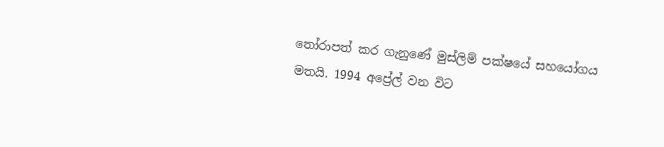තෝරාපත් කර ගැනුණේ මුස්ලිම් පක්ෂයේ සහයෝගය මතයි. 1994 අප්‍රේල් වන විට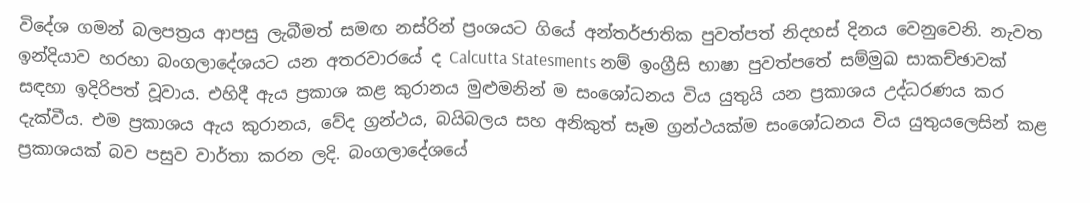විදේශ ගමන් බලපත්‍රය ආපසු ලැබීමත් සමඟ නස්රින් ප්‍රංශයට ගියේ අන්තර්ජාතික පුවත්පත් නිදහස් දිනය වෙනුවෙනි. නැවත ඉන්දියාව හරහා බංගලාදේශයට යන අතරවාරයේ ද Calcutta Statesments නම් ඉංග්‍රීසි භාෂා පුවත්පතේ සම්මුඛ සාකච්ඡාවක් සඳහා ඉදිරිපත් වූවාය. එහිදී ඇය ප්‍රකාශ කළ කුරානය මුළුමනින් ම සංශෝධනය විය යුතුයි යන ප්‍රකාශය උද්ධරණය කර දැක්වීය. එම ප්‍රකාශය ඇය කුරානය, වේද ග්‍රන්ථය, බයිබලය සහ අනිකුත් සෑම ග්‍රන්ථයක්ම සංශෝධනය විය යුතුයලෙසින් කළ ප්‍රකාශයක් බව පසුව වාර්තා කරන ලදි. බංගලාදේශයේ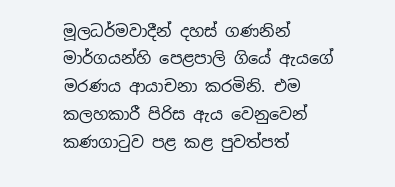මූලධර්මවාදීන් දහස් ගණනින් මාර්ගයන්හි පෙළපාලි ගියේ ඇයගේ මරණය ආයාචනා කරමිනි. එම කලහකාරී පිරිස ඇය වෙනුවෙන් කණගාටුව පළ කළ පුවත්පත්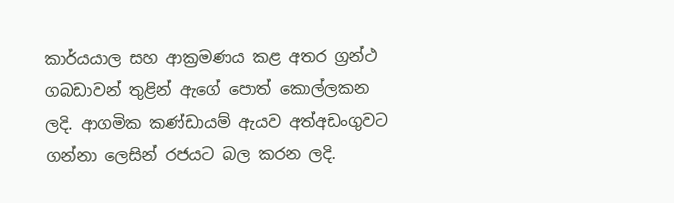කාර්යයාල සහ ආක්‍රමණය කළ අතර ග්‍රන්ථ ගබඩාවන් තුළින් ඇගේ පොත් කොල්ලකන ලදි. ආගමික කණ්ඩායම් ඇයව අත්අඩංගුවට ගන්නා ලෙසින් රජයට බල කරන ලදි.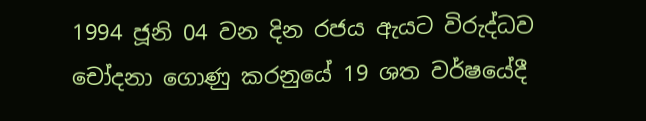1994 ජූනි 04 වන දින රජය ඇයට විරුද්ධව චෝදනා ගොණු කරනුයේ 19 ශත වර්ෂයේදී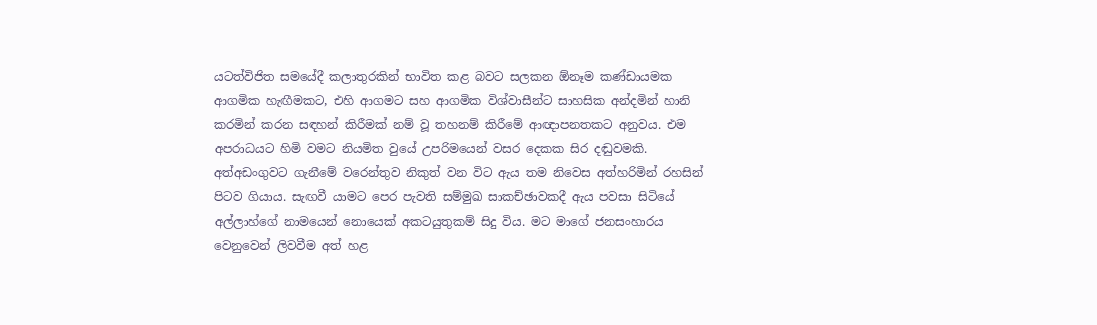යටත්විජිත සමයේදී කලාතුරකින් භාවිත කළ බවට සලකන ඕනෑම කණ්ඩායමක ආගමික හැඟීමකට, එහි ආගමට සහ ආගමික විශ්වාසීන්ට සාහසික අන්දමින් හානි කරමින් කරන සඳහන් කිරීමක් නම් වූ තහනම් කිරීමේ ආඥාපනතකට අනුවය. එම අපරාධයට හිමි වමට නියමිත වුයේ උපරිමයෙන් වසර දෙකක සිර දඬුවමකි. අත්අඩංගුවට ගැනීමේ වරෙන්තුව නිකුත් වන විට ඇය තම නිවෙස අත්හරිමින් රහසින් පිටව ගියාය. සැඟවී යාමට පෙර පැවති සම්මුඛ සාකච්ඡාවකදී ඇය පවසා සිටියේ
අල්ලාහ්ගේ නාමයෙන් නොයෙක් අකටයුතුකම් සිදු විය. මට මාගේ ජනසංහාරය වෙනුවෙන් ලිවවීම අත් හළ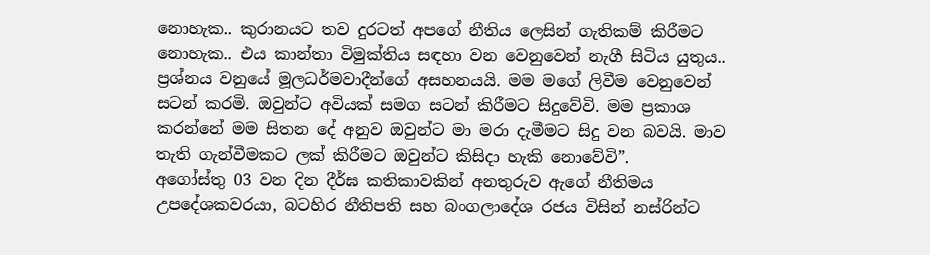නොහැක.. කුරානයට තව දුරටත් අපගේ නීතිය ලෙසින් ගැතිකම් කිරීමට නොහැක.. එය කාන්තා විමුක්තිය සඳහා වන වෙනුවෙන් නැගී සිටිය යුතුය.. ප්‍රශ්නය වනුයේ මූලධර්මවාදීන්ගේ අසහනයයි. මම මගේ ලිවීම වෙනුවෙන් සටන් කරමි. ඔවුන්ට අවියක් සමග සටන් කිරීමට සිදුවේවි. මම ප්‍රකාශ කරන්නේ මම සිතන දේ අනුව ඔවුන්ට මා මරා දැමීමට සිදු වන බවයි. මාව තැති ගැන්වීමකට ලක් කිරීමට ඔවුන්ට කිසිදා හැකි නොවේවි”.
අගෝස්තු 03 වන දින දීර්ඝ කතිකාවකින් අනතුරුව ඇගේ නීතිමය උපදේශකවරයා, බටහිර නීතිපති සහ බංගලාදේශ රජය විසින් නස්රින්ට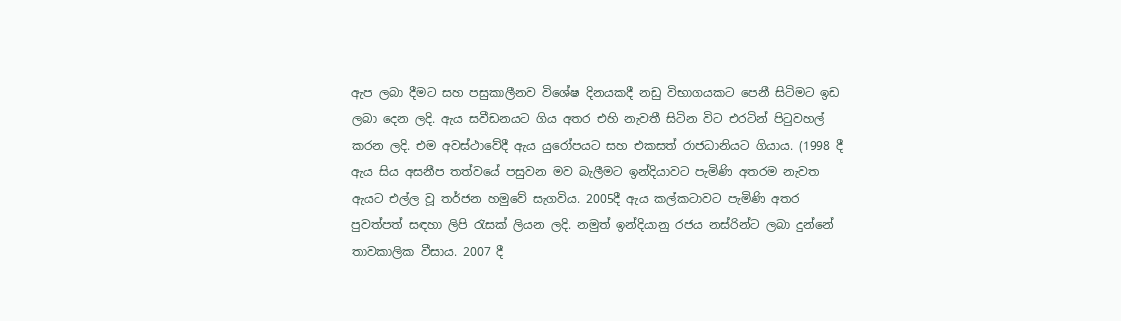ඇප ලබා දීමට සහ පසුකාලීනව විශේෂ දිනයකදී නඩු විභාගයකට පෙනී සිටිමට ඉඩ ලබා දෙන ලදි. ඇය සවීඩනයට ගිය අතර එහි නැවතී සිටින විට එරටින් පිටුවහල් කරන ලදි. එම අවස්ථාවේදී ඇය යුරෝපයට සහ එකසත් රාජධානියට ගියාය. (1998 දී ඇය සිය අසනීප තත්වයේ පසුවන මව බැලීමට ඉන්දියාවට පැමිණි අතරම නැවත ඇයට එල්ල වූ තර්ජන හමුවේ සැගවිය. 2005දී ඇය කල්කටාවට පැමිණි අතර පුවත්පත් සඳහා ලිපි රැසක් ලියන ලදි. නමුත් ඉන්දියානු රජය නස්රින්ට ලබා දුන්නේ තාවකාලික වීසාය. 2007 දී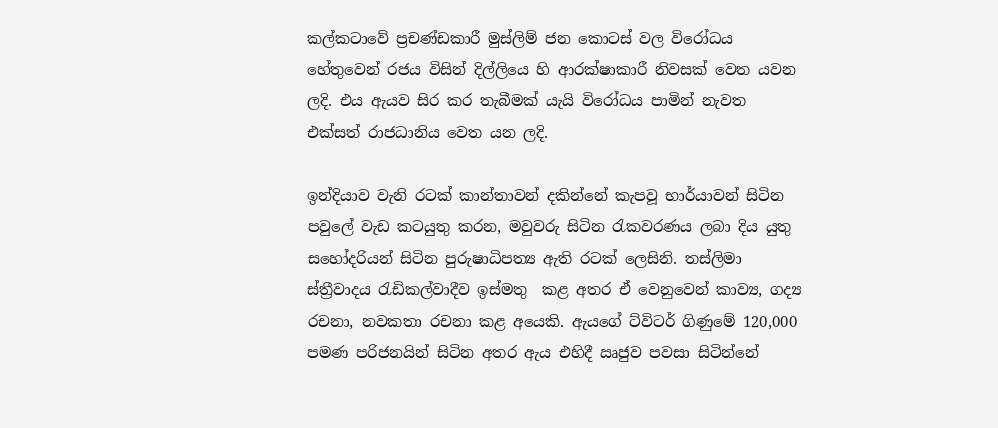කල්කටාවේ ප්‍රචණ්ඩකාරී මුස්ලිම් ජන කොටස් වල විරෝධය හේතුවෙන් රජය විසින් දිල්ලියෙ හි ආරක්ෂාකාරී නිවසක් වෙත යවන  ලදි. එය ඇයව සිර කර තැබීමක් යැයි විරෝධය පාමින් නැවත එක්සත් රාජධානිය වෙත යන ලදි.

ඉන්දියාව වැනි රටක් කාන්තාවන් දකින්නේ කැපවූ භාර්යාවන් සිටින පවුලේ වැඩ කටයුතු කරන, මවුවරු සිටින රැකවරණය ලබා දිය යුතු සහෝදරියන් සිටින පුරුෂාධිපත්‍ය ඇති රටක් ලෙසිනි. තස්ලිමා ස්ත්‍රීවාදය රැඩිකල්වාදීව ඉස්මතු  කළ අතර ඒ වෙනුවෙන් කාව්‍ය, ගද්‍ය රචනා, නවකතා රචනා කළ අයෙකි. ඇයගේ ට්විටර් ගිණුමේ 120,000 පමණ පරිජනයින් සිටින අතර ඇය එහිදී ඍජුව පවසා සිටින්නේ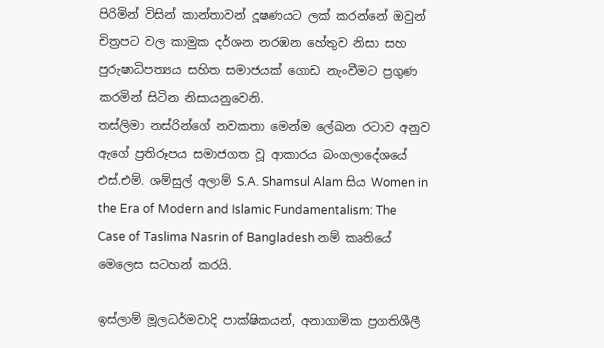පිරිමින් විසින් කාන්තාවන් දූෂණයට ලක් කරන්නේ ඔවුන් චිත්‍රපට වල කාමුක දර්ශන නරඹන හේතුව නිසා සහ  පුරුෂාධිපත්‍යය සහිත සමාජයක් ගොඩ නැංවීමට ප්‍රගුණ කරමින් සිටින නිසායනුවෙනි.
තස්ලිමා නස්රින්ගේ නවකතා මෙන්ම ලේඛන රටාව අනුව ඇගේ ප්‍රතිරූපය සමාජගත වූ ආකාරය බංගලාදේශයේ එස්.එම්. ශම්සුල් අලාම් S.A. Shamsul Alam සිය Women in the Era of Modern and Islamic Fundamentalism: The Case of Taslima Nasrin of Bangladesh නම් කෘතියේ මෙලෙස සටහන් කරයි.

ඉස්ලාම් මූලධර්මවාදි පාක්ෂිකයන්, අනාගාමික ප්‍රගතිශීලී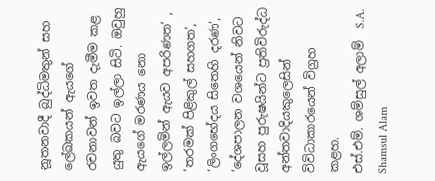නූතනවාදී බුද්ධිමතුන් සහ ලේඛකයන් ඇයගේ රචනාවන් ඉවත දැමීම කළ යුතු බවට ඉල්ලා සිටි. ඔවුහු ඇයගේ මරණය නො ඉල්ලමින් ඇයව අපරිණත’ , ‘තරමක් පිළිකුල් සහගත’, ‘ලිංගභේදය සිතෙහි දරණ’, ‘දේශපාලන වශයෙන් නිවට වූසහ පුරුෂයින්ට ප්‍රතිවිරුද්ධ අන්තවාදියකුලෙසින් විවිධාකාරයෙන් විග්‍රහ කළහ.
එස්.එම්. ශම්සුල් අලාම්  S.A. Shamsul Alam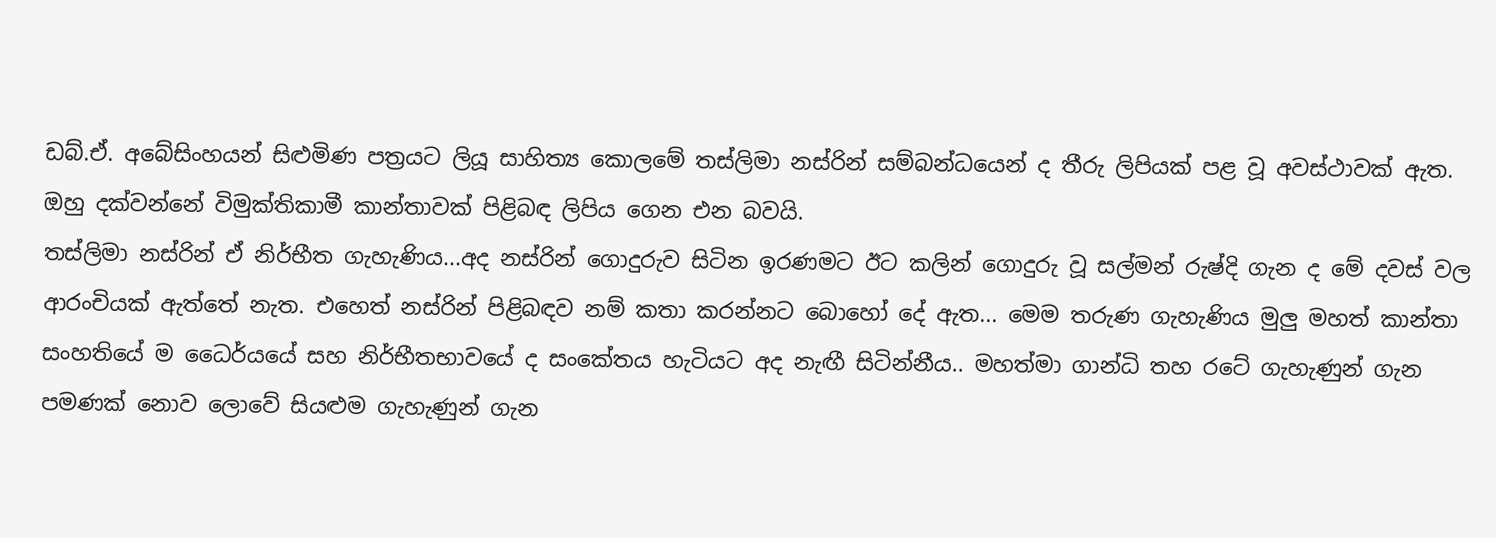ඩබ්.ඒ. අබේසිංහයන් සිළුමිණ පත්‍රයට ලියූ සාහිත්‍ය කොලමේ තස්ලිමා නස්රින් සම්බන්ධයෙන් ද තීරු ලිපියක් පළ වූ අවස්ථාවක් ඇත. ඔහු දක්වන්නේ විමුක්තිකාමී කාන්තාවක් පිළිබඳ ලිපිය ගෙන එන බවයි.
තස්ලිමා නස්රින් ඒ නිර්භීත ගැහැණිය...අද නස්රින් ගොදුරුව සිටින ඉරණමට ඊට කලින් ගොදුරු වූ සල්මන් රුෂ්දි ගැන ද මේ දවස් වල ආරංචියක් ඇත්තේ නැත. එහෙත් නස්රින් පිළිබඳව නම් කතා කරන්නට බොහෝ දේ ඇත... මෙම තරුණ ගැහැණිය මුලු මහත් කාන්තා සංහතියේ ම ධෛර්යයේ සහ නිර්භීතභාවයේ ද සංකේතය හැටියට අද නැඟී සිටින්නීය.. මහත්මා ගාන්ධි තහ රටේ ගැහැණුන් ගැන පමණක් නොව ලොවේ සියළුම ගැහැණුන් ගැන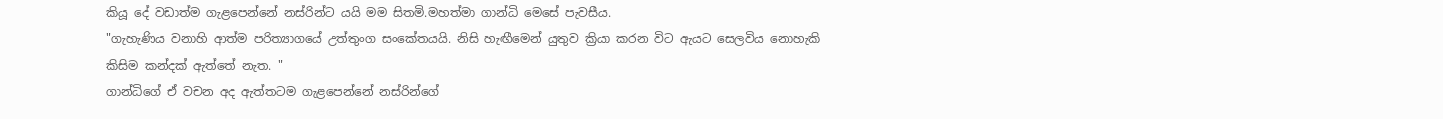කියූ දේ වඩාත්ම ගැළපෙන්නේ නස්රින්ට යයි මම සිතමි.මහත්මා ගාන්ධි මෙසේ පැවසීය.
"ගැහැණිය වනාහි ආත්ම පරිත්‍යාගයේ උත්තුංග සංකේතයයි. නිසි හැඟීමෙන් යුතුව ක්‍රියා කරන විට ඇයට සෙලවිය නොහැකි කිසිම කන්දක් ඇත්තේ නැත. "
ගාන්ධිගේ ඒ වචන අද ඇත්තටම ගැළපෙන්නේ නස්රින්ගේ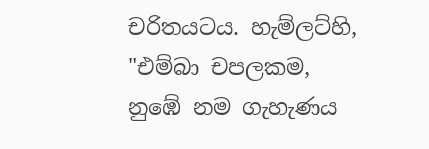චරිතයටය. හැම්ලට්හි, "එම්බා චපලකම, නුඹේ නම ගැහැණය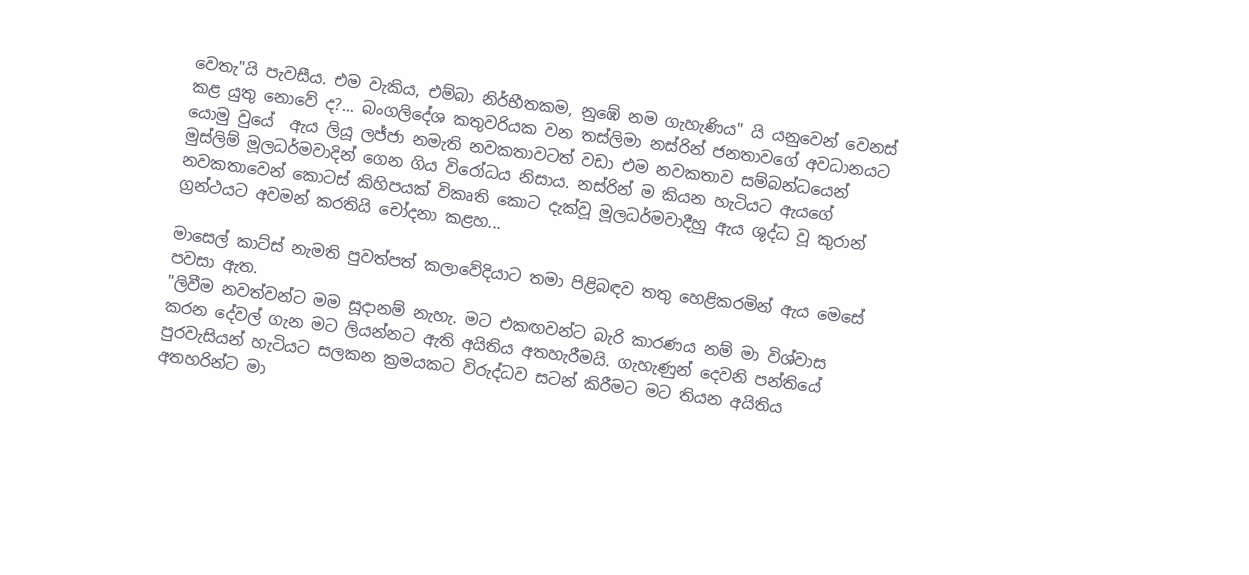වෙතැ"යි පැවසීය. එම වැකිය, එම්බා නිර්භීතකම, නුඹේ නම ගැහැණිය" යි යනුවෙන් වෙනස් කළ යුතු නොවේ ද?... බංගලිදේශ කතුවරියක වන තස්ලිමා නස්රින් ජනතාවගේ අවධානයට යොමු වුයේ  ඇය ලියූ ලජ්ජා නමැති නවකතාවටත් වඩා එම නවකතාව සම්බන්ධයෙන් මුස්ලිම් මූලධර්මවාදින් ගෙන ගිය විරෝධය නිසාය. නස්රින් ම කියන හැටියට ඇයගේ නවකතාවෙන් කොටස් කිහිපයක් විකෘති කොට දැක්වූ මූලධර්මවාදීහු ඇය ශුද්ධ වූ කුරාන් ග්‍රන්ථයට අවමන් කරතියි චෝදනා කළහ...

මාසෙල් කාට්ස් නැමති පුවත්පත් කලාවේදියාට තමා පිළිබඳව තතු හෙළිකරමින් ඇය මෙසේ පවසා ඇත.
"ලිවීම නවත්වන්ට මම සූදානම් නැහැ. මට එකඟවන්ට බැරි කාරණය නම් මා විශ්වාස කරන දේවල් ගැන මට ලියන්නට ඇති අයිතිය අතහැරීමයි. ගැහැණුන් දෙවනි පන්තියේ පුරවැසියන් හැටියට සලකන ක්‍රමයකට විරුද්ධව සටන් කිරීමට මට තියන අයිතිය අතහරින්ට මා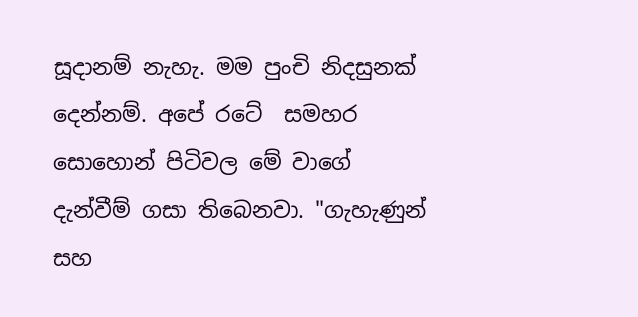සූදානම් නැහැ. මම පුංචි නිදසුනක් දෙන්නම්. අපේ රටේ  සමහර සොහොන් පිටිවල මේ වාගේ දැන්වීම් ගසා තිබෙනවා. "ගැහැණුන් සහ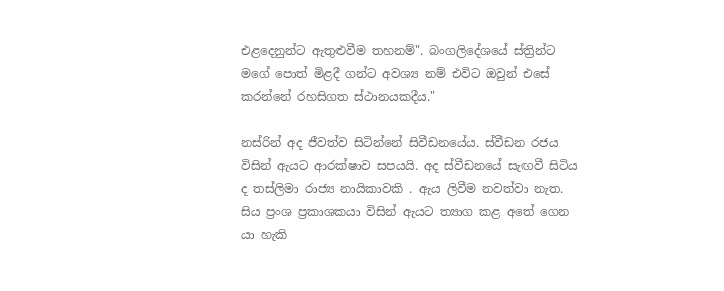එළදෙනුන්ට ඇතුළුවීම තහනම්". බංගලිදේශයේ ස්ත්‍රින්ට මගේ පොත් මිළදී ගන්ට අවශ්‍ය නම් එවිට ඔවුන් එසේ කරන්නේ රහසිගත ස්ථානයකදීය."

නස්රින් අද ජීවත්ව සිටින්නේ සිවීඩනයේය. ස්වීඩන රජය විසින් ඇයට ආරක්ෂාව සපයයි. අද ස්වීඩනයේ සැඟවී සිටිය ද තස්ලිමා රාජ්‍ය නායිකාවකි . ඇය ලිවීම නවත්වා නැත. සිය ප්‍රංශ ප්‍රකාශකයා විසින් ඇයට ත්‍යාග කළ අතේ ගෙන යා හැකි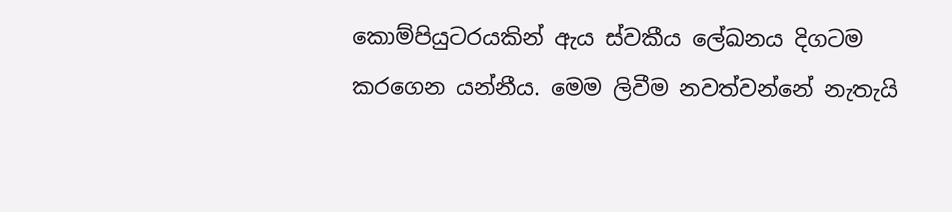කොම්පියුටරයකින් ඇය ස්වකීය ලේඛනය දිගටම කරගෙන යන්නීය. මෙම ලිවීම නවත්වන්නේ නැතැයි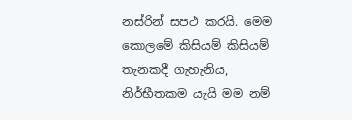නස්රින් සපථ කරයි. මෙම කොලමේ කිසියම් කිසියම් තැනකදී ගැහැනිය, නිර්භීතකම යැයි මම නම්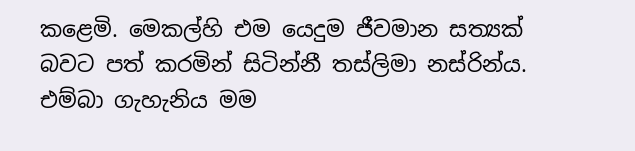කළෙමි. මෙකල්හි එම යෙදුම ජීවමාන සත්‍යක් බවට පත් කරමින් සිටින්නී තස්ලිමා නස්රින්ය. එම්බා ගැහැනිය මම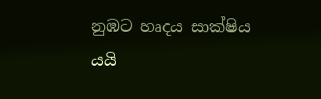නුඹට හෘදය සාක්ෂිය යයි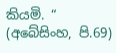කියමි. “ (අබේසිංහ, පි.69)